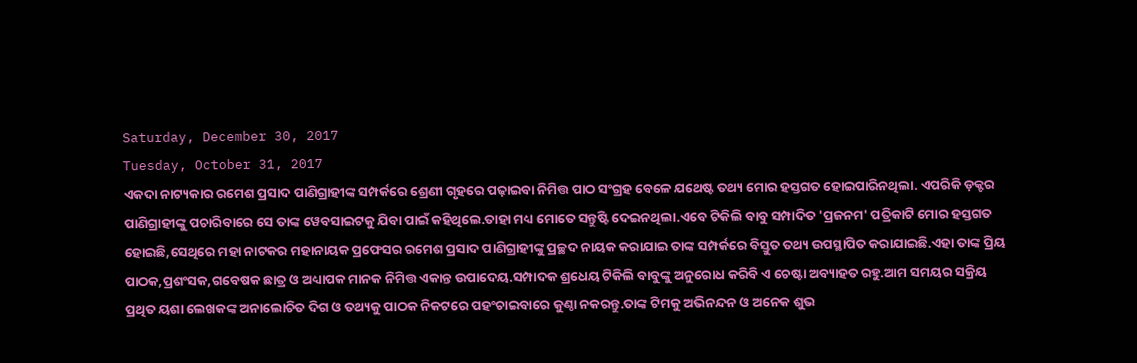Saturday, December 30, 2017
Tuesday, October 31, 2017
ଏକଦା ନାଟ୍ୟକାର ରମେଶ ପ୍ରସାଦ ପାଣିଗ୍ରାହୀଙ୍କ ସମ୍ପର୍କରେ ଶ୍ରେଣୀ ଗୃହରେ ପଢ଼ାଇବା ନିମିତ୍ତ ପାଠ ସଂଗ୍ରହ ବେଳେ ଯଥେଷ୍ଟ ତଥ୍ୟ ମୋର ହସ୍ତଗତ ହୋଇପାରିନଥିଲା. ଏପରିକି ଡ଼କ୍ଟର ପାଣିଗ୍ରାହୀଙ୍କୁ ପଚାରିବାରେ ସେ ତାଙ୍କ ୱେବସାଇଟକୁ ଯିବା ପାଇଁ କହିଥିଲେ.ତାହା ମଧ୍ୟ ମୋତେ ସନ୍ତୁଷ୍ଟି ଦେଇନଥିଲା.ଏବେ ଟିକିଲି ବାବୁ ସମ୍ପାଦିତ 'ପ୍ରଜନମ' ପତ୍ରିକାଟି ମୋର ହସ୍ତଗତ ହୋଇଛି,ସେଥିରେ ମହା ନାଟକର ମହାନାୟକ ପ୍ରଫେସର ରମେଶ ପ୍ରସାଦ ପାଣିଗ୍ରାହୀଙ୍କୁ ପ୍ରଚ୍ଛଦ ନାୟକ କରାଯାଇ ତାଙ୍କ ସମ୍ପର୍କରେ ବିସ୍ତୁତ ତଥ୍ୟ ଉପସ୍ଥାପିତ କରାଯାଇଛି.ଏହା ତାଙ୍କ ପ୍ରିୟ ପାଠକ,ପ୍ରଶଂସକ,ଗବେଷକ ଛାତ୍ର ଓ ଅଧ୍ୟାପକ ମାନକ ନିମିତ୍ତ ଏକାନ୍ତ ଉପାଦେୟ.ସମ୍ପାଦକ ଶ୍ରଧେୟ ଟିକିଲି ବାବୁଙ୍କୁ ଅନୁରୋଧ କରିବି ଏ ଚେଷ୍ଟା ଅବ୍ୟାହତ ରହୁ.ଆମ ସମୟର ସକ୍ରିୟ ପ୍ରଥିତ ୟଶା ଲେଖକଙ୍କ ଅନାଲୋଚିତ ଦିଗ ଓ ତଥ୍ୟକୁ ପାଠକ ନିକଟରେ ପହଂଚାଇବାରେ କୁଣ୍ଠା ନକରନ୍ତୁ.ତାଙ୍କ ଟିମକୁ ଅଭିନନ୍ଦନ ଓ ଅନେକ ଶୁଭ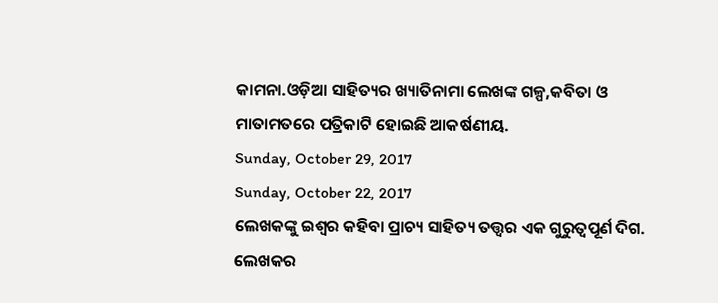କାମନା.ଓଡ଼ିଆ ସାହିତ୍ୟର ଖ୍ୟାତିନାମା ଲେଖଙ୍କ ଗଳ୍ପ,କବିତା ଓ ମାତାମତରେ ପତ୍ରିକାଟି ହୋଇଛି ଆକର୍ଷଣୀୟ.
Sunday, October 29, 2017
Sunday, October 22, 2017
ଲେଖକଙ୍କୁ ଇଶ୍ଵର କହିବା ପ୍ରାଚ୍ୟ ସାହିତ୍ୟ ତତ୍ତ୍ୱର ଏକ ଗୁରୁତ୍ୱପୂର୍ଣ ଦିଗ. ଲେଖକର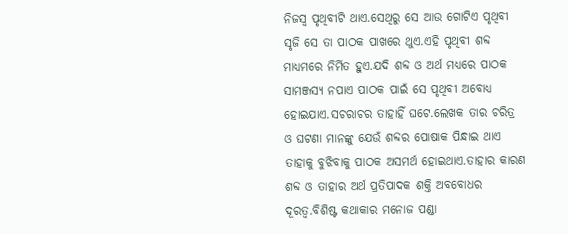ନିଜସ୍ଵ ପୃଥିବୀଟି ଥାଏ.ସେଥିରୁ ସେ ଆଉ ଗୋଟିଏ ପୃଥିବୀ ସୃଜି ସେ ତା ପାଠକ ପାଖରେ ଥୁଏ.ଏହି ପୃଥିବୀ ଶବ୍ଦ ମାଧ୍ୟମରେ ନିର୍ମିତ ହୁଏ.ଯଦି ଶବ୍ଦ ଓ ଅର୍ଥ ମଧ୍ୟରେ ପାଠକ ସାମଞ୍ଜସ୍ୟ ନପାଏ ପାଠକ ପାଇଁ ସେ ପୃଥିବୀ ଅବୋଧ୍ୟ ହୋଇଯାଏ.ସଚରାଚର ତାହାହିଁ ଘଟେ.ଲେଖକ ତାର ଚରିତ୍ର ଓ ଘଟଣା ମାନଙ୍କୁ ଯେଉଁ ଶବ୍ଦର ପୋଷାକ ପିନ୍ଧାଇ ଥାଏ ତାହାକୁ ବୁଝିବାକୁ ପାଠକ ଅସମର୍ଥ ହୋଇଥାଏ.ତାହାର କାରଣ ଶବ୍ଦ ଓ ତାହାର ଅର୍ଥ ପ୍ରତିପାଦକ ଶକ୍ତି ଅବବୋଧର ଦୂରତ୍ବ.ବିଶିଷ୍ଟ କଥାକାର ମନୋଜ ପଣ୍ଡା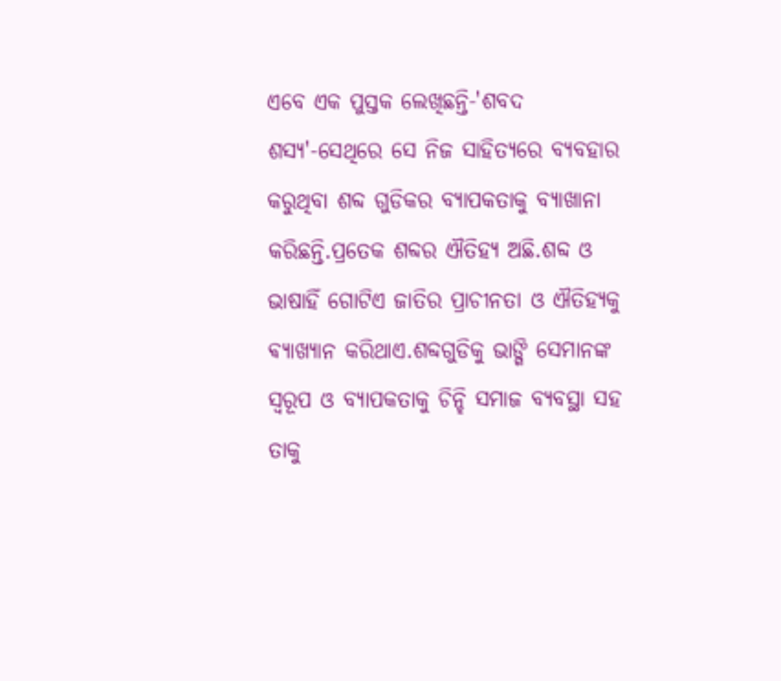ଏବେ ଏକ ପୁସ୍ତକ ଲେଖିଛନ୍ତି-'ଶବଦ ଶସ୍ୟ'-ସେଥିରେ ସେ ନିଜ ସାହିତ୍ୟରେ ବ୍ୟବହାର କରୁଥିବା ଶବ୍ଦ ଗୁଡିକର ବ୍ୟାପକତାକୁ ବ୍ୟାଖାନା କରିଛନ୍ତି.ପ୍ରତେକ ଶବ୍ଦର ଐତିହ୍ୟ ଅଛି.ଶବ୍ଦ ଓ ଭାଷାହିଁ ଗୋଟିଏ ଜାତିର ପ୍ରାଚୀନତା ଓ ଐତିହ୍ୟକୁ ଵ୍ୟାଖ୍ୟାନ କରିଥାଏ.ଶବ୍ଦଗୁଡିକୁ ଭାଙ୍ଗି ସେମାନଙ୍କ ସ୍ୱରୂପ ଓ ବ୍ୟାପକତାକୁ ଚିନ୍ହି ସମାଜ ବ୍ୟବସ୍ଥା ସହ ତାକୁ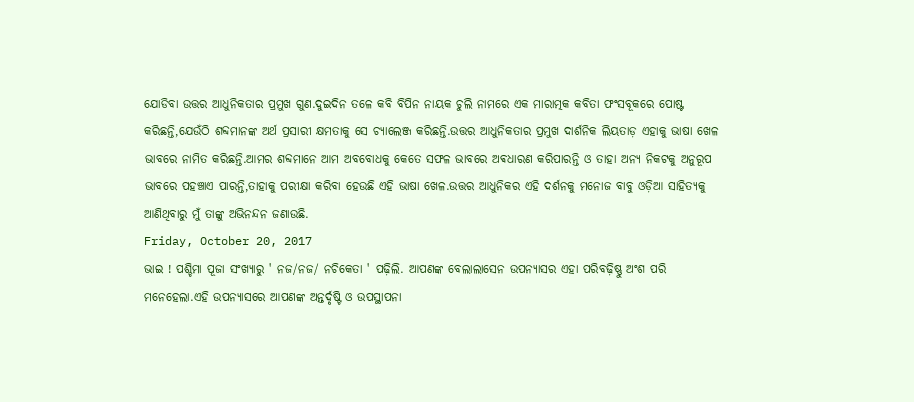ଯୋଡିବା ଉତ୍ତର ଆଧୁନିକତାର ପ୍ରମୁଖ ଗୁଣ.ଦୁଇଦିନ ତଳେ କବି ବିପିନ ନାୟକ ଚୁଲି ନାମରେ ଏକ ମାରାତ୍ମକ କବିତା ଫଂସବୂକରେ ପୋଷ୍ଟ କରିଛନ୍ତି,ଯେଉଁଠି ଶବ୍ଦମାନଙ୍କ ଅର୍ଥ ପ୍ରସାରୀ କ୍ଷମତାକୁ ସେ ଚ୍ୟାଲେଞ୍ଜ କରିଛନ୍ତି.ଉତ୍ତର ଆଧୁନିକତାର ପ୍ରମୁଖ ଦାର୍ଶନିକ ଲିୟତାଡ଼ ଏହାକୁ ଭାଷା ଖେଳ ଭାବରେ ନାମିତ କରିଛନ୍ତି.ଆମର ଶବ୍ଦମାନେ ଆମ ଅବବୋଧକୁ କେତେ ସଫଳ ଭାବରେ ଅଵଧାରଣ କରିପାରନ୍ତି ଓ ତାହା ଅନ୍ୟ ନିକଟକୁ ଅନୁରୂପ ଭାବରେ ପହଞ୍ଚାଏ ପାରନ୍ତି,ତାହାକୁ ପରୀକ୍ଷା କରିବା ହେଉଛି ଏହି ଭାଷା ଖେଳ.ଉତ୍ତର ଆଧୁନିକର ଏହି ଦର୍ଶନକୁ ମନୋଜ ବାବୁ ଓଡ଼ିଆ ସାହିତ୍ୟକୁ ଆଣିଥିବାରୁ ମୁଁ ତାଙ୍କୁ ଅଭିନନ୍ଦନ ଜଣାଉଛି.
Friday, October 20, 2017
ଭାଇ ! ପଶ୍ଚିମା ପୂଜା ସଂଖ୍ୟାରୁ ' ନଜ/ନଜ/ ନଚିକେତା ' ପଢ଼ିଲି. ଆପଣଙ୍କ ବେଲାଲାସେନ ଉପନ୍ୟାସର ଏହା ପରିବଢ଼ିଷ୍ଣୁ ଅଂଶ ପରି ମନେହେଲା.ଏହି ଉପନ୍ୟାସରେ ଆପଣଙ୍କ ଅନ୍ତର୍ଦୃଷ୍ଟି ଓ ଉପସ୍ଥାପନା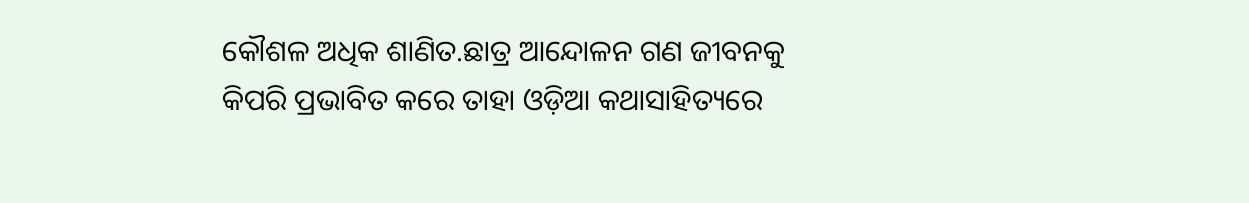କୌଶଳ ଅଧିକ ଶାଣିତ.ଛାତ୍ର ଆନ୍ଦୋଳନ ଗଣ ଜୀବନକୁ କିପରି ପ୍ରଭାବିତ କରେ ତାହା ଓଡ଼ିଆ କଥାସାହିତ୍ୟରେ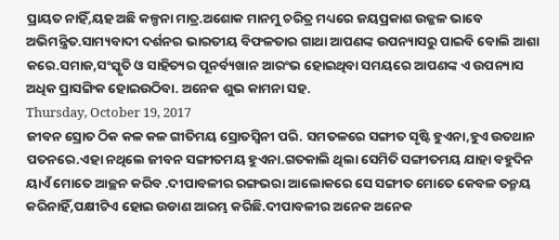ପ୍ରାୟତ ନାହିଁ,ୟହ ଅଛି କଳ୍ପନା ମାତ୍ର.ଅଶୋକ ମାନମୁ ଚରିତ୍ର ମଧ୍ୟରେ ଜୟପ୍ରକାଶ ଉଜ୍ଜଳ ଭାବେ ଅଭିମନ୍ତ୍ରିତ.ସାମ୍ୟବାଦୀ ଦର୍ଶନର ଭାରତୀୟ ବିଫଳତାର ଗାଥା ଆପଣଙ୍କ ଉପନ୍ୟାସରୁ ପାଇବି ବୋଲି ଆଶା କରେ.ସମାଜ,ସଂସ୍କୃତି ଓ ସାହିତ୍ୟର ପୂନର୍ବ୍ୟଖାନ ଆରଂଭ ହୋଇଥିବା ସମୟରେ ଆପଣଙ୍କ ଏ ଉପନ୍ୟାସ ଅଧିକ ପ୍ରାସଙ୍ଗିକ ହୋଇଉଠିବା. ଅନେକ ଶୁଭ କାମନା ସହ.
Thursday, October 19, 2017
ଜୀବନ ସ୍ରୋତ ଠିକ କଳ କଳ ଗୀତିମୟ ସ୍ରୋତସ୍ଵିନୀ ପରି. ସମତଳରେ ସଙ୍ଗୀତ ସୃଷ୍ଟି ହୁଏନା,ହୁଏ ଉତଥାନ ପତନରେ.ଏହା ନଥିଲେ ଜୀବନ ସଙ୍ଗୀତମୟ ହୁଏନା.ଗତକାଲି ଥିଲା ସେମିତି ସଙ୍ଗୀତମୟ ଯାହା ବହୁଦିନ ୟାଏଁ ମୋତେ ଆଚ୍ଛନ କରିବ .ଦୀପାବଳୀର ରଙ୍ଗଭରା ଆଲୋକରେ ସେ ସଙ୍ଗୀତ ମୋତେ କେବଳ ତନ୍ମୟ କରିନାହିଁ,ପକ୍ଷୀଟିଏ ହୋଇ ଉଡାଣ ଆରମ୍ଭ କରିଛି.ଦୀପାବଳୀର ଅନେକ ଅନେକ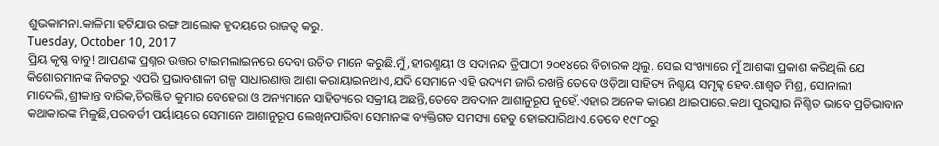ଶୁଭକାମନା.କାଳିମା ହଟିଯାଉ ରଙ୍ଗ ଆଲୋକ ହୃଦୟରେ ରାଜତ୍ବ କରୁ.
Tuesday, October 10, 2017
ପ୍ରିୟ କୃଷ୍ଣ ବାବୁ! ଆପଣଙ୍କ ପ୍ରଶ୍ନର ଉତ୍ତର ଟାଇମଲାଇନରେ ଦେବା ଉଚିତ ମାନେ କରୁଛି.ମୁଁ ,ହୀରଣ୍ମୟୀ ଓ ସଦାନନ୍ଦ ତ୍ରିପାଠୀ ୨୦୧୪ରେ ବିଚାରକ ଥିଲୁ. ସେଇ ସଂଖ୍ୟାରେ ମୁଁ ଆଶଙ୍କା ପ୍ରକାଶ କରିଥିଲି ଯେ କିଶୋରମାନଙ୍କ ନିକଟରୁ ଏପରି ପ୍ରଭାବଶାଳୀ ଗଳ୍ପ ସାଧାରଣାତ୍ତ ଆଶା କରାୟାଇନଥାଏ,ଯଦି ସେମାନେ ଏହି ଉଦ୍ୟମ ଜାରି ରଖନ୍ତି ତେବେ ଓଡ଼ିଆ ସାହିତ୍ୟ ନିଶ୍ଚୟ ସମୃଢ୍ଢ ହେବ.ଶାଶ୍ଵତ ମିଶ୍ର, ସୋନାଲୀ ମାଦେଲି,ଶ୍ରୀକାନ୍ତ ବାରିକ,ଚିରଞ୍ଜିତ କୁମାର ବେହେରା ଓ ଅନ୍ୟମାନେ ସାହିତ୍ୟରେ ସକ୍ରୀୟ ଅଛନ୍ତି,ତେବେ ଅବଦାନ ଆଶାନୁରୂପ ନୁହେଁ.ଏହାର ଅନେକ କାରଣ ଥାଇପାରେ.କଥା ପୁରସ୍କାର ନିଶ୍ଚିତ ଭାବେ ପ୍ରତିଭାବାନ କଥାକାରଙ୍କ ମିଳୁଛି,ପରବର୍ତୀ ପର୍ୟାୟରେ ସେମାନେ ଆଶାନୁରୂପ ଲେଖିନପାରିବା ସେମାନଙ୍କ ବ୍ୟକ୍ତିଗତ ସମସ୍ୟା ହେତୁ ହୋଇପାରିଥାଏ.ତେବେ ୧୯୮୦ରୁ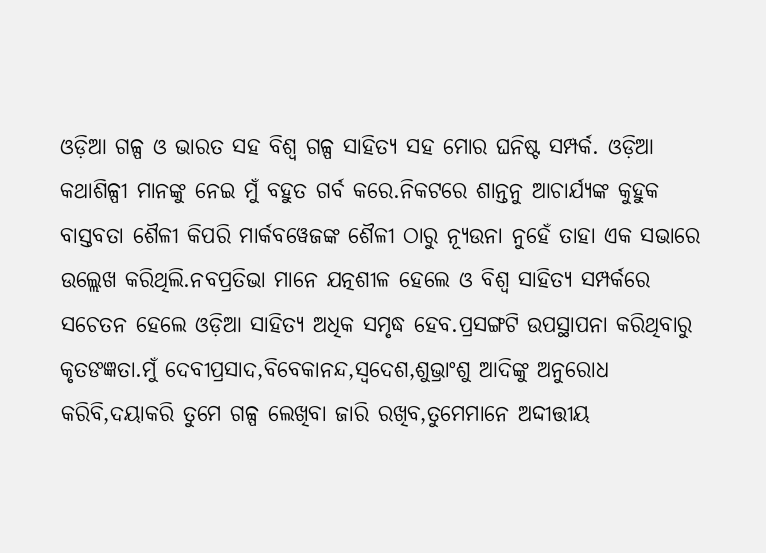ଓଡ଼ିଆ ଗଳ୍ପ ଓ ଭାରତ ସହ ବିଶ୍ଵ ଗଳ୍ପ ସାହିତ୍ୟ ସହ ମୋର ଘନିଷ୍ଟ ସମ୍ପର୍କ. ଓଡ଼ିଆ କଥାଶିଳ୍ପୀ ମାନଙ୍କୁ ନେଇ ମୁଁ ବହୁତ ଗର୍ବ କରେ.ନିକଟରେ ଶାନ୍ତନୁ ଆଚାର୍ଯ୍ୟଙ୍କ କୁହୁକ ବାସ୍ତବତା ଶୈଳୀ କିପରି ମାର୍କବୱେଜଙ୍କ ଶୈଳୀ ଠାରୁ ନ୍ୟୂଉନା ନୁହେଁ ତାହା ଏକ ସଭାରେ ଉଲ୍ଲେଖ କରିଥିଲି.ନବପ୍ରତିଭା ମାନେ ଯତ୍ନଶୀଳ ହେଲେ ଓ ବିଶ୍ଵ ସାହିତ୍ୟ ସମ୍ପର୍କରେ ସଚେତନ ହେଲେ ଓଡ଼ିଆ ସାହିତ୍ୟ ଅଧିକ ସମୃଦ୍ଧ ହେବ.ପ୍ରସଙ୍ଗଟି ଉପସ୍ଥାପନା କରିଥିବାରୁ କୃତଙଜ୍ଞତା.ମୁଁ ଦେବୀପ୍ରସାଦ,ବିବେକାନନ୍ଦ,ସ୍ବଦେଶ,ଶୁଭ୍ରାଂଶୁ ଆଦିଙ୍କୁ ଅନୁରୋଧ କରିବି,ଦୟାକରି ତୁମେ ଗଳ୍ପ ଲେଖିବା ଜାରି ରଖିବ,ତୁମେମାନେ ଅଦ୍ଦୀତ୍ତୀୟ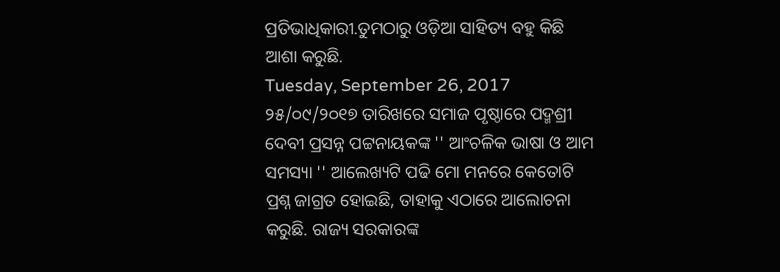ପ୍ରତିଭାଧିକାରୀ.ତୁମଠାରୁ ଓଡ଼ିଆ ସାହିତ୍ୟ ବହୁ କିଛି ଆଶା କରୁଛି.
Tuesday, September 26, 2017
୨୫/୦୯/୨୦୧୭ ତାରିଖରେ ସମାଜ ପୃଷ୍ଠାରେ ପଦ୍ମଶ୍ରୀ ଦେବୀ ପ୍ରସନ୍ନ ପଟ୍ଟନାୟକଙ୍କ '' ଆଂଚଳିକ ଭାଷା ଓ ଆମ ସମସ୍ୟା '' ଆଲେଖ୍ୟଟି ପଢି ମୋ ମନରେ କେତୋଟି ପ୍ରଶ୍ନ ଜାଗ୍ରତ ହୋଇଛି, ତାହାକୁ ଏଠାରେ ଆଲୋଚନା କରୁଛି. ରାଜ୍ୟ ସରକାରଙ୍କ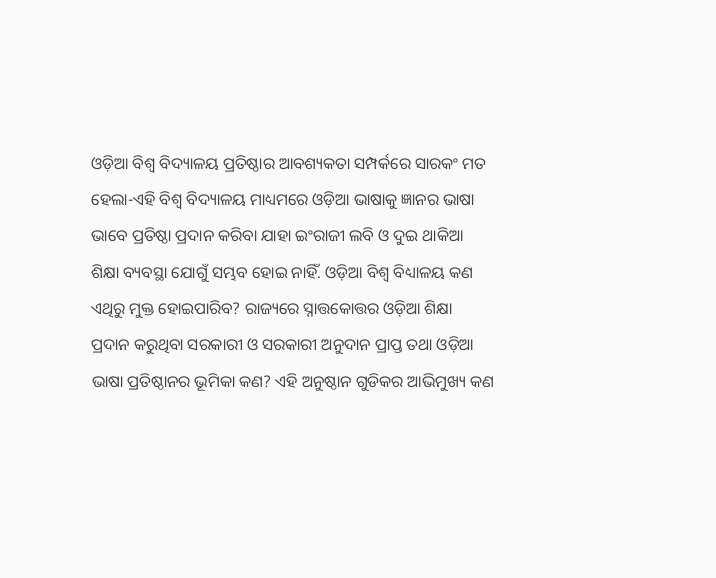ଓଡ଼ିଆ ବିଶ୍ଵ ବିଦ୍ୟାଳୟ ପ୍ରତିଷ୍ଠାର ଆବଶ୍ୟକତା ସମ୍ପର୍କରେ ସାରକଂ ମତ ହେଲା-ଏହି ବିଶ୍ଵ ବିଦ୍ୟାଳୟ ମାଧ୍ୟମରେ ଓଡ଼ିଆ ଭାଷାକୁ ଜ୍ଞାନର ଭାଷା ଭାବେ ପ୍ରତିଷ୍ଠା ପ୍ରଦାନ କରିବା ଯାହା ଇଂରାଜୀ ଲବି ଓ ଦୁଇ ଥାକିଆ ଶିକ୍ଷା ବ୍ୟବସ୍ଥା ଯୋଗୁଁ ସମ୍ଭବ ହୋଇ ନାହିଁ. ଓଡ଼ିଆ ବିଶ୍ଵ ବିଧ୍ୟାଳୟ କଣ ଏଥିରୁ ମୁକ୍ତ ହୋଇପାରିବ? ରାଜ୍ୟରେ ସ୍ନାତ୍ତକୋତ୍ତର ଓଡ଼ିଆ ଶିକ୍ଷା ପ୍ରଦାନ କରୁଥିବା ସରକାରୀ ଓ ସରକାରୀ ଅନୁଦାନ ପ୍ରାପ୍ତ ତଥା ଓଡ଼ିଆ ଭାଷା ପ୍ରତିଷ୍ଠାନର ଭୂମିକା କଣ? ଏହି ଅନୁଷ୍ଠାନ ଗୁଡିକର ଆଭିମୁଖ୍ୟ କଣ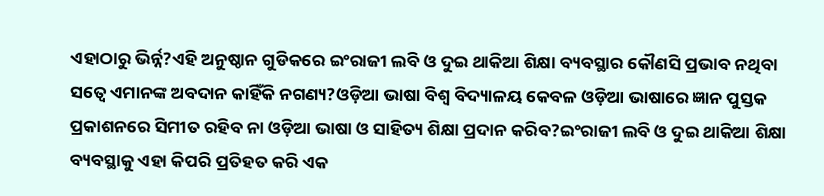ଏହାଠାରୁ ଭିର୍ନ୍ନ?ଏହି ଅନୁଷ୍ଠାନ ଗୁଡିକରେ ଇଂରାଜୀ ଲବି ଓ ଦୁଇ ଥାକିଆ ଶିକ୍ଷା ବ୍ୟବସ୍ଥାର କୌଣସି ପ୍ରଭାବ ନଥିବା ସତ୍ୱେ ଏମାନଙ୍କ ଅବଦାନ କାହିଁକି ନଗଣ୍ୟ?ଓଡ଼ିଆ ଭାଷା ବିଶ୍ଵ ବିଦ୍ୟାଳୟ କେବଳ ଓଡ଼ିଆ ଭାଷାରେ ଜ୍ଞାନ ପୁସ୍ତକ ପ୍ରକାଶନରେ ସିମୀତ ରହିବ ନା ଓଡ଼ିଆ ଭାଷା ଓ ସାହିତ୍ୟ ଶିକ୍ଷା ପ୍ରଦାନ କରିବ?ଇଂରାଜୀ ଲବି ଓ ଦୁଇ ଥାକିଆ ଶିକ୍ଷା ବ୍ୟବସ୍ଥାକୁ ଏହା କିପରି ପ୍ରତିହତ କରି ଏକ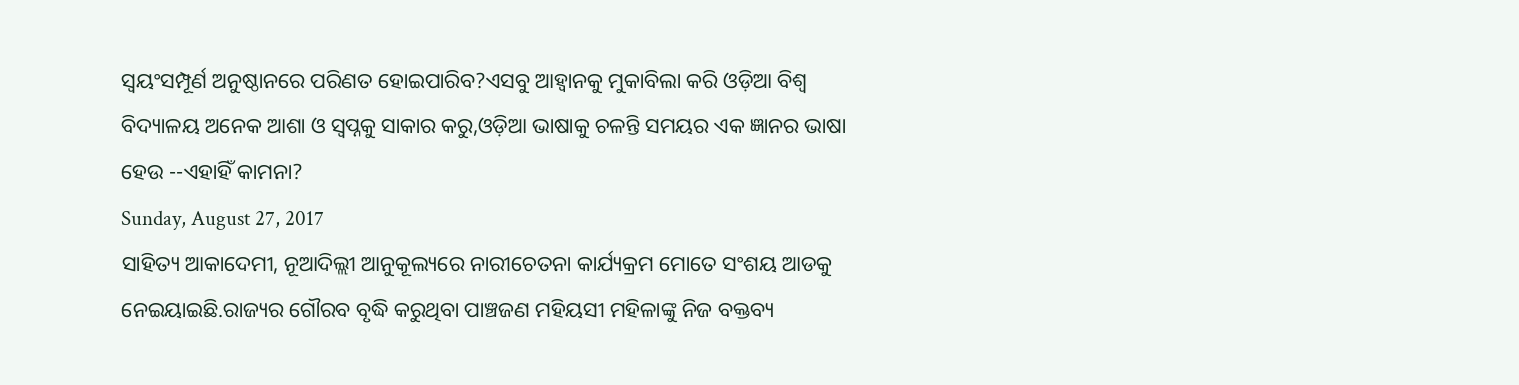ସ୍ୱୟଂସମ୍ପୂର୍ଣ ଅନୁଷ୍ଠାନରେ ପରିଣତ ହୋଇପାରିବ?ଏସବୁ ଆହ୍ୱାନକୁ ମୁକାବିଲା କରି ଓଡ଼ିଆ ବିଶ୍ଵ ବିଦ୍ୟାଳୟ ଅନେକ ଆଶା ଓ ସ୍ୱପ୍ନକୁ ସାକାର କରୁ,ଓଡ଼ିଆ ଭାଷାକୁ ଚଳନ୍ତି ସମୟର ଏକ ଜ୍ଞାନର ଭାଷା ହେଉ --ଏହାହିଁ କାମନା?
Sunday, August 27, 2017
ସାହିତ୍ୟ ଆକାଦେମୀ, ନୂଆଦିଲ୍ଲୀ ଆନୁକୂଲ୍ୟରେ ନାରୀଚେତନା କାର୍ଯ୍ୟକ୍ରମ ମୋତେ ସଂଶୟ ଆଡକୁ ନେଇୟାଇଛି.ରାଜ୍ୟର ଗୌରବ ବୃଦ୍ଧି କରୁଥିବା ପାଞ୍ଚଜଣ ମହିୟସୀ ମହିଳାଙ୍କୁ ନିଜ ବକ୍ତବ୍ୟ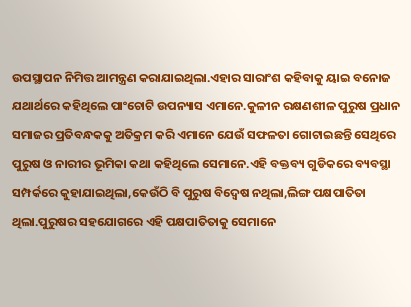ଉପସ୍ଥାପନ ନିମିତ୍ତ ଆମନ୍ତ୍ରଣ କରାଯାଇଥିଲା.ଏହାର ସାରାଂଶ କହିବାକୁ ୟାଇ ବନୋଜ ଯଥାର୍ଥରେ କହିଥିଲେ ପାଂଚୋଟି ଉପନ୍ୟାସ ଏମାନେ.କୁଳୀନ ରକ୍ଷଣଶୀଳ ପୁରୁଷ ପ୍ରଧାନ ସମାଜର ପ୍ରତିବନ୍ଧକକୁ ଅତିକ୍ରମ କରି ଏମାନେ ଯେଉଁ ସଫଳତା ଗୋଟାଇଛନ୍ତି ସେଥିରେ ପୁରୁଷ ଓ ନାରୀର ଭୂମିକା କଥା କହିଥିଲେ ସେମାନେ.ଏହି ବକ୍ତବ୍ୟ ଗୁଡିକରେ ବ୍ୟବସ୍ଥା ସମ୍ପର୍କରେ କୁହାଯାଇଥିଲା,କେଉଁଠି ବି ପୁରୁଷ ବିଦ୍ବେଷ ନଥିଲା,ଲିଙ୍ଗ ପକ୍ଷପାତିତା ଥିଲା.ପୁରୁଷର ସହଯୋଗରେ ଏହି ପକ୍ଷପାତିତାକୁ ସେମାନେ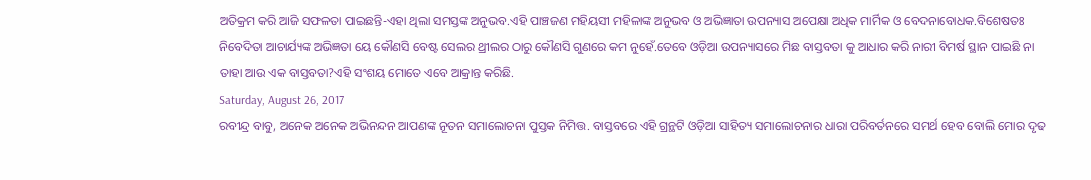ଅତିକ୍ରମ କରି ଆଜି ସଫଳତା ପାଇଛନ୍ତି-ଏହା ଥିଲା ସମସ୍ତଙ୍କ ଅନୁଭବ.ଏହି ପାଞ୍ଚଜଣ ମହିୟସୀ ମହିଳାଙ୍କ ଅନୁଭବ ଓ ଅଭିଜ୍ଞାତା ଉପନ୍ୟାସ ଅପେକ୍ଷା ଅଧିକ ମାର୍ମିକ ଓ ବେଦନାବୋଧକ.ବିଶେଷତଃ ନିବେଦିତା ଆଚାର୍ଯ୍ୟଙ୍କ ଅଭିଜ୍ଞତା ୟେ କୌଣସି ବେଷ୍ଟ ସେଲର ଥ୍ରୀଲର ଠାରୁ କୌଣସି ଗୁଣରେ କମ ନୁହେଁ.ତେବେ ଓଡ଼ିଆ ଉପନ୍ୟାସରେ ମିଛ ବାସ୍ତବତା କୁ ଆଧାର କରି ନାରୀ ବିମର୍ଷ ସ୍ଥାନ ପାଇଛି ନା ତାହା ଆଉ ଏକ ବାସ୍ତବତା?ଏହି ସଂଶୟ ମୋତେ ଏବେ ଆକ୍ରାନ୍ତ କରିଛି.
Saturday, August 26, 2017
ରବୀନ୍ଦ୍ର ବାବୁ, ଅନେକ ଅନେକ ଅଭିନନ୍ଦନ ଆପଣଙ୍କ ନୂତନ ସମାଲୋଚନା ପୁସ୍ତକ ନିମିତ୍ତ. ବାସ୍ତବରେ ଏହି ଗ୍ରନ୍ଥଟି ଓଡ଼ିଆ ସାହିତ୍ୟ ସମାଲୋଚନାର ଧାରା ପରିବର୍ତନରେ ସମର୍ଥ ହେବ ବୋଲି ମୋର ଦୃଢ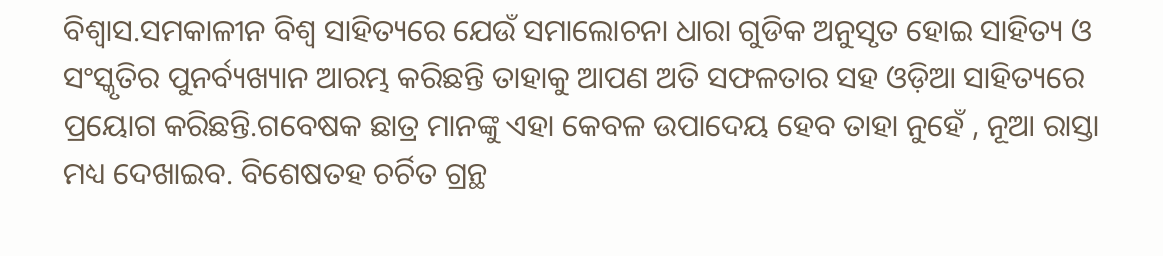ବିଶ୍ଵାସ.ସମକାଳୀନ ବିଶ୍ଵ ସାହିତ୍ୟରେ ଯେଉଁ ସମାଲୋଚନା ଧାରା ଗୁଡିକ ଅନୁସୃତ ହୋଇ ସାହିତ୍ୟ ଓ ସଂସ୍କୃତିର ପୁନର୍ବ୍ୟଖ୍ୟାନ ଆରମ୍ଭ କରିଛନ୍ତି ତାହାକୁ ଆପଣ ଅତି ସଫଳତାର ସହ ଓଡ଼ିଆ ସାହିତ୍ୟରେ ପ୍ରୟୋଗ କରିଛନ୍ତି.ଗବେଷକ ଛାତ୍ର ମାନଙ୍କୁ ଏହା କେବଳ ଉପାଦେୟ ହେବ ତାହା ନୁହେଁ , ନୂଆ ରାସ୍ତା ମଧ୍ୟ ଦେଖାଇବ. ବିଶେଷତହ ଚର୍ଚିତ ଗ୍ରନ୍ଥ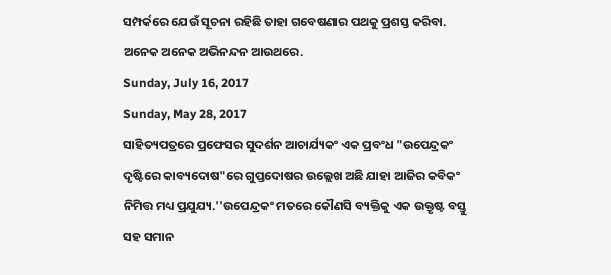ସମ୍ପର୍କରେ ଯେଉଁ ସୂଚନା ରହିଛି ତାହା ଗବେଷଣାର ପଥକୁ ପ୍ରଶସ୍ତ କରିବା. ଅନେକ ଅନେକ ଅଭିନନ୍ଦନ ଆଉଥରେ.
Sunday, July 16, 2017
Sunday, May 28, 2017
ସାହିତ୍ୟପତ୍ରରେ ପ୍ରଫେସର ସୁଦର୍ଶନ ଆଚାର୍ଯ୍ୟକଂ ଏକ ପ୍ରବଂଧ "ଉପେନ୍ଦ୍ରକଂ ଦୃଷ୍ଟିରେ କାବ୍ୟଦୋଷ"ରେ ଗୁପ୍ତଦୋଷର ଉଲ୍ଲେଖ ଅଛି ଯାହା ଆଜିର କବିକଂ ନିମିତ୍ତ ମଧ୍ୟ ପ୍ରଯୁଯ୍ୟ.''ଉପେନ୍ଦ୍ରକଂ ମତରେ କୌଣସି ବ୍ୟକ୍ତିକୁ ଏକ ଉକ୍ତୃଷ୍ଟ ବସ୍ତୁ ସହ ସମାନ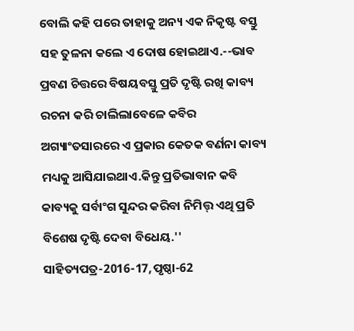ବୋଲି କହି ପରେ ତାହାକୁ ଅନ୍ୟ ଏକ ନିକୃଷ୍ଟ ବସ୍ତୁ ସହ ତୁଳନା କଲେ ଏ ଦୋଷ ହୋଇଥାଏ.--ଭାବ ପ୍ରବଣ ଚିତ୍ତରେ ବିଷୟବସ୍ତୁ ପ୍ରତି ଦୃଷ୍ଟି ରଖି କାବ୍ୟ ରଚନା କରି ଚାଲିଲାବେଳେ କବିର ଅଗ୍ୟାଂତସାରରେ ଏ ପ୍ରକାର କେତକ ବର୍ଣନା କାବ୍ୟ ମଧ୍ୟକୁ ଆସିଯାଇଥାଏ.କିନ୍ତୁ ପ୍ରତିଭାବାନ କବି କାବ୍ୟକୁ ସର୍ବାଂଗ ସୁନ୍ଦର କରିବା ନିମିତ୍ତ୍ ଏଥି ପ୍ରତି ବିଶେଷ ଦୃଷ୍ଟି ଦେବା ବିଧେୟ.''
ସାହିତ୍ୟପତ୍ର-2016-17,ପୃଷ୍ଠା-62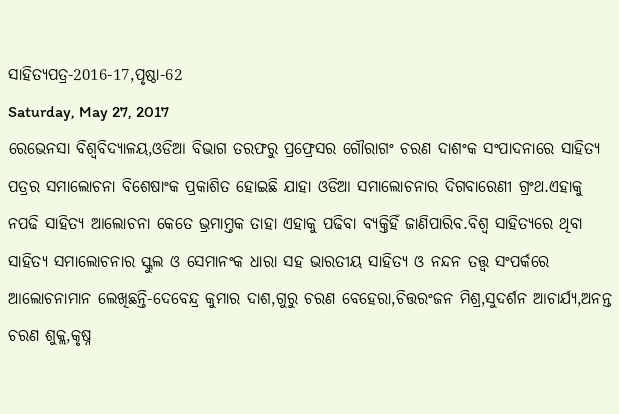ସାହିତ୍ୟପତ୍ର-2016-17,ପୃଷ୍ଠା-62
Saturday, May 27, 2017
ରେଭେନସା ବିଶ୍ବବିଦ୍ୟାଳୟ,ଓଡିଆ ବିଭାଗ ତରଫରୁ ପ୍ରଫ୍ରେସର ଗୌରାଗଂ ଚରଣ ଦାଶଂକ ସଂପାଦନାରେ ସାହିତ୍ୟ ପତ୍ରର ସମାଲୋଚନା ବିଶେଷାଂକ ପ୍ରକାଶିତ ହୋଇଛି ଯାହା ଓଡିଆ ସମାଲୋଚନାର ଦିଗବାରେଣୀ ଗ୍ରଂଥ.ଏହାକୁ ନପଢି ସାହିତ୍ୟ ଆଲୋଚନା କେତେ ଭ୍ରମାମ୍ତକ ତାହା ଏହାକୁ ପଢିବା ବ୍ୟକ୍ତିହିଁ ଜାଣିପାରିବ.ବିଶ୍ବ ସାହିତ୍ୟରେ ଥିବା ସାହିତ୍ୟ ସମାଲୋଚନାର ସ୍କୁଲ ଓ ସେମାନଂକ ଧାରା ସହ ଭାରତୀୟ ସାହିତ୍ୟ ଓ ନନ୍ଦନ ତତ୍ତ୍ବ ସଂପର୍କରେ ଆଲୋଚନାମାନ ଲେଖିଛନ୍ତି-ଦେବେନ୍ଦ୍ର କୁମାର ଦାଶ,ଗୁରୁ ଚରଣ ବେହେରା,ଚିତ୍ତରଂଜନ ମିଶ୍ର,ସୁଦର୍ଶନ ଆଚାର୍ଯ୍ୟ,ଅନନ୍ତ ଚରଣ ଶୁକ୍ଲ,କୃଷ୍ନ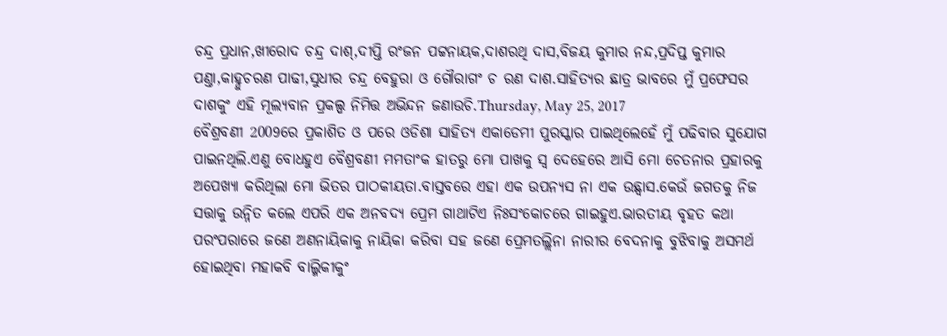ଚନ୍ଦ୍ର ପ୍ରଧାନ,ଖୀରୋଦ ଚନ୍ଦ୍ର ଦାଶ୍,ଦୀପ୍ତି ରଂଜନ ପଟ୍ଟନାୟକ,ଦାଶରଥି ଦାସ,ବିଜୟ କୁମାର ନନ୍ଦ,ପ୍ରଦିପ୍ତ କୁମାର ପଣ୍ତା,କାହ୍ନୁଚରଣ ପାଢୀ,ସୁଧୀର ଚନ୍ଦ୍ର ବେହୁରା ଓ ଗୌରାଗଂ ଚ ରଣ ଦାଶ.ସାହିତ୍ୟର ଛାତ୍ର ଭାବରେ ମୁଁ ପ୍ରଫେସର ଦାଶକୁଂ ଏହି ମୂଲ୍ୟବାନ ପ୍ରକଲ୍ପ ନିମିତ୍ତ ଅଭିନ୍ଦନ ଜଣାଉଚି.Thursday, May 25, 2017
ବୈଶ୍ରବଣୀ 2009ରେ ପ୍ରକାଶିତ ଓ ପରେ ଓଡିଶା ସାହିତ୍ୟ ଏକାଡେମୀ ପୁରସ୍କାର ପାଇଥିଲେହେଁ ମୁଁ ପଢିବାର ସୁଯୋଗ ପାଇନଥିଲି.ଏଣୁ ବୋଧହୁଏ ବୈଶ୍ରବଣୀ ମମତାଂକ ହାତରୁ ମୋ ପାଖକୁ ସ୍ବ ଦେହେରେ ଆସି ମୋ ଚେତନାର ପ୍ରହାରକୁ ଅପେଖ୍ୟା କରିଥିଲା ମୋ ଭିତର ପାଠକୀୟତା.ବାସ୍ତବରେ ଏହା ଏକ ଉପନ୍ୟସ ନା ଏକ ଉଛ୍ବାସ.କେଉଁ ଜଗତକୁ ନିଜ ସତ୍ତାକୁ ଉନ୍ନିତ କଲେ ଏପରି ଏକ ଅନବଦ୍ୟ ପ୍ରେମ ଗାଥାଟିଏ ନିଃସଂକୋଚରେ ଗାଇହୁଏ.ଭାରତୀୟ ବୃହତ କଥା ପରଂପରାରେ ଜଣେ ଅଣନାୟିକାକୁ ନାୟିକା କରିବା ସହ ଜଣେ ପ୍ରେମତଲ୍ଲିନା ନାରୀର ବେଦନାକୁ ବୁଝିବାକୁ ଅସମର୍ଥ ହୋଇଥିବା ମହାକବି ବାଲ୍ମିକୀକୁଂ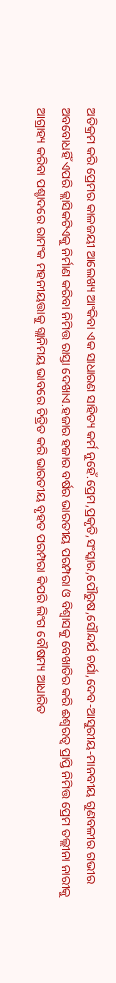ଅତିକ୍ରମ କରି ପ୍ରେମର କାଳଜୟୀ ଆଲେଖ୍ୟ ଆଂକିବା ଏକ ସାଧାରଣ ସାହିତ୍ୟ କର୍ମ ନୁହେଁ.ପ୍ରେମ,ପ୍ରକୃତି,ସଂସ୍କାର,ପୌରୁଷ,ସୌନ୍ଦର୍ଯ ଚର୍ଯା,ଦେବ-ଆସୁରୀୟ-ମାନବୀୟ ଗୁଣବଳୀର ଗଭୀର ଅବବୋଧହିଁ ଏପରି କ୍ଲାସିକଟିଏକୁ ନିର୍ମାଣ କରିବା ନିମିତ୍ତ ରାସ୍ତା ଦେଖାଏ.ହଜାର ହଜାର ବର୍ଷର ଭାରତୀୟ ପରମ୍ପରା ଓ ବିଶ୍ବାସକୁ ବେଖାତିର କରି ଈଶ୍ବରତ୍ବ ପ୍ରାପ୍ତି ନିମିତ୍ତ ପ୍ରେମ ତଲ୍ଲୀନା ନାରୀକୁ ଆଗ୍ରାହ୍ୟ କରିବା ପଶ୍ଚାଦରେ ରାମଂକ ମହନୀୟତ୍ତାକୁ ଗ୍ଲାନିମୟ ଭାବରେ ଚିତ୍ରିତ କରି ଭାରତୀୟ ବୃହତ ପରମ୍ପରା କିପରି ଲିଂଗ ବୌଷମ୍ୟ ଆଧାରିତ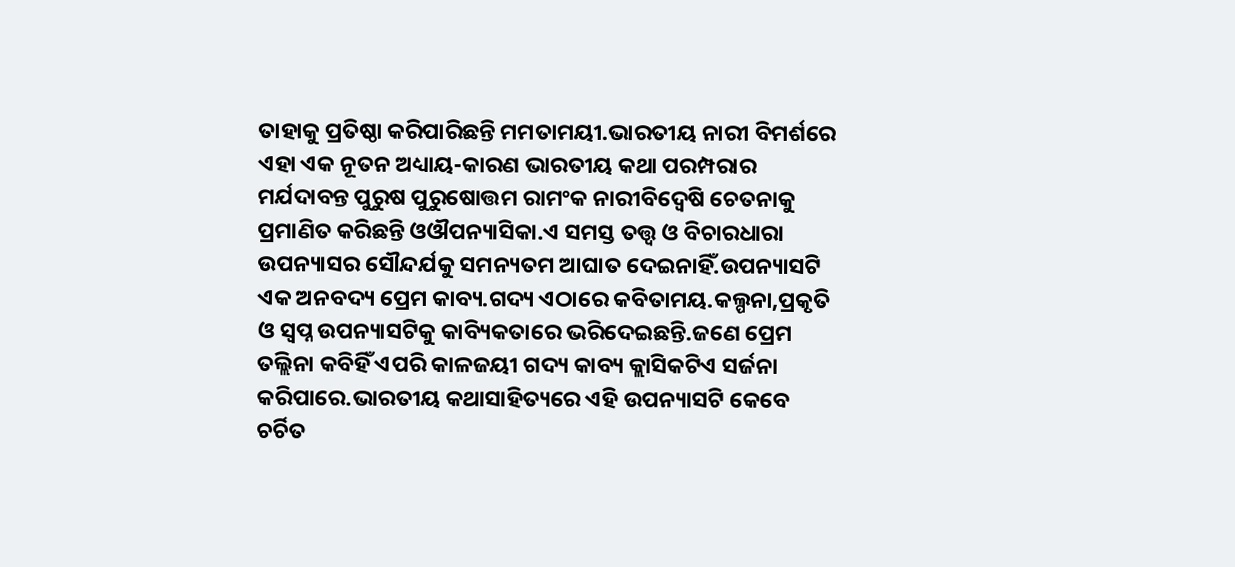ତାହାକୁ ପ୍ରତିଷ୍ଠା କରିପାରିଛନ୍ତି ମମତାମୟୀ.ଭାରତୀୟ ନାରୀ ବିମର୍ଶରେ ଏହା ଏକ ନୂତନ ଅଧ୍ୟାୟ-କାରଣ ଭାରତୀୟ କଥା ପରମ୍ପରାର ମର୍ଯଦାବନ୍ତ ପୁରୁଷ ପୁରୁଷୋତ୍ତମ ରାମଂକ ନାରୀବିଦ୍ବେଷି ଚେତନାକୁ ପ୍ରମାଣିତ କରିଛନ୍ତି ଓଔପନ୍ୟାସିକା.ଏ ସମସ୍ତ ତତ୍ତ୍ବ ଓ ବିଚାରଧାରା ଉପନ୍ୟାସର ସୌନ୍ଦର୍ଯକୁ ସମନ୍ୟତମ ଆଘାତ ଦେଇନାହିଁ.ଉପନ୍ୟାସଟି ଏକ ଅନବଦ୍ୟ ପ୍ରେମ କାବ୍ୟ.ଗଦ୍ୟ ଏଠାରେ କବିତାମୟ.କଲ୍ପନା,ପ୍ରକୃତି ଓ ସ୍ବପ୍ନ ଉପନ୍ୟାସଟିକୁ କାବ୍ୟିକତାରେ ଭରିଦେଇଛନ୍ତି.ଜଣେ ପ୍ରେମ ତଲ୍ଲିନା କବିହିଁ ଏପରି କାଳଜୟୀ ଗଦ୍ୟ କାବ୍ୟ କ୍ଲାସିକଟିଏ ସର୍ଜନା କରିପାରେ.ଭାରତୀୟ କଥାସାହିତ୍ୟରେ ଏହି ଉପନ୍ୟାସଟି କେବେ ଚର୍ଚିତ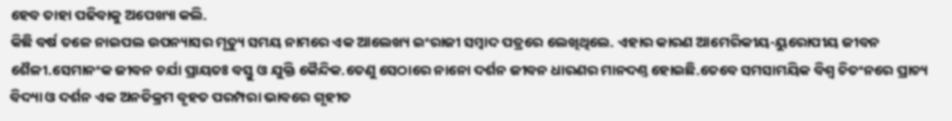ହେବ ତାହା ପଢିବାକୁ ଅପେଖ୍ୟା କଲି.
କିଛି ବର୍ଷ ତଳେ ନାଇପଲ ଉପନ୍ୟାସର ମୃତ୍ୟୁ ସମୟ ନାମରେ ଏକ ଆଲେଖ୍ୟ ଇଂରାଜୀ ସମ୍ବାଦ ପତ୍ରରେ ଲେଖିଥିଲେ. ଏହାର କାରଣ ଆମେରିକୀୟ-ୟୁରୋପୀୟ ଜୀବନ ଶୈଳୀ.ସେମାନଂକ ଜୀବନ ଚର୍ଯା ପ୍ରାୟତଃ ବସ୍ତୁ ଓ ଯୁକ୍ତି କୈନ୍ଦିକ.ତେଣୁ ସେଠାରେ ନାନୋ ଦର୍ଶନ ଜୀବନ ଧାରଣର ମାନଦଣ୍ତ ହୋଇଛି.ତେବେ ସମସାମୟିକ ବିଶ୍ବ ଚିତଂନରେ ପ୍ରାଚ୍ୟ ବିଦ୍ୟା ଓ ଦର୍ଶନ ଏକ ଅନତିକ୍ରମ ବୃହତ ପରମ୍ପରା ଭାବରେ ଗୃହୀତ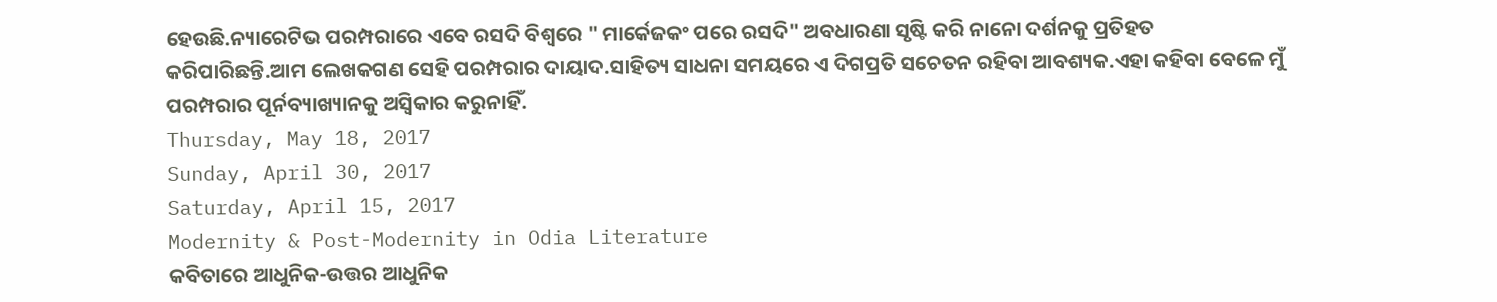ହେଉଛି.ନ୍ୟାରେଟିଭ ପରମ୍ପରାରେ ଏବେ ରସଦି ବିଶ୍ବରେ " ମାର୍କେଜକଂ ପରେ ରସଦି" ଅବଧାରଣା ସୃଷ୍ଟି କରି ନାନୋ ଦର୍ଶନକୁ ପ୍ରତିହତ କରିପାରିଛନ୍ତି.ଆମ ଲେଖକଗଣ ସେହି ପରମ୍ପରାର ଦାୟାଦ.ସାହିତ୍ୟ ସାଧନା ସମୟରେ ଏ ଦିଗପ୍ରତି ସଚେତନ ରହିବା ଆବଶ୍ୟକ.ଏହା କହିବା ବେଳେ ମୁଁ ପରମ୍ପରାର ପୂର୍ନବ୍ୟାଖ୍ୟାନକୁ ଅସ୍ବିକାର କରୁନାହିଁ.
Thursday, May 18, 2017
Sunday, April 30, 2017
Saturday, April 15, 2017
Modernity & Post-Modernity in Odia Literature
କବିତାରେ ଆଧୁନିକ-ଉତ୍ତର ଆଧୁନିକ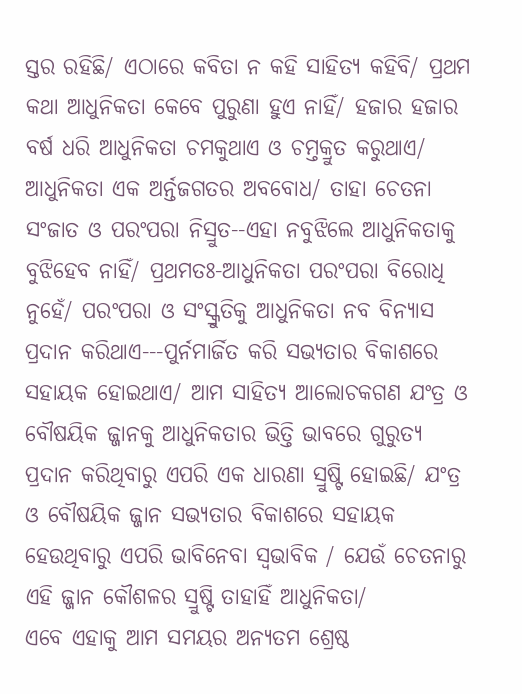ସ୍ତର ରହିଛି/ ଏଠାରେ କବିତା ନ କହି ସାହିତ୍ୟ କହିବି/ ପ୍ରଥମ କଥା ଆଧୁନିକତା କେବେ ପୁରୁଣା ହୁଏ ନାହିଁ/ ହଜାର ହଜାର ବର୍ଷ ଧରି ଆଧୁନିକତା ଚମକୁଥାଏ ଓ ଚମ୍ତକ୍ରୁତ କରୁଥାଏ/ ଆଧୁନିକତା ଏକ ଅର୍ନ୍ତଜଗତର ଅବବୋଧ/ ତାହା ଚେତନା ସଂଜାତ ଓ ପରଂପରା ନିସ୍ରୁତ--ଏହା ନବୁଝିଲେ ଆଧୁନିକତାକୁ ବୁଝିହେବ ନାହିଁ/ ପ୍ରଥମତଃ-ଆଧୁନିକତା ପରଂପରା ବିରୋଧି ନୁହେଁ/ ପରଂପରା ଓ ସଂସ୍କ୍ରୁତିକୁ ଆଧୁନିକତା ନବ ବିନ୍ୟାସ ପ୍ରଦାନ କରିଥାଏ---ପୁର୍ନମାର୍ଜିତ କରି ସଭ୍ୟତାର ବିକାଶରେ ସହାୟକ ହୋଇଥାଏ/ ଆମ ସାହିତ୍ୟ ଆଲୋଚକଗଣ ଯଂତ୍ର ଓ ବୌଷୟିକ ଜ୍ଜାନକୁ ଆଧୁନିକତାର ଭିତ୍ତି ଭାବରେ ଗୁରୁତ୍ୟ ପ୍ରଦାନ କରିଥିବାରୁ ଏପରି ଏକ ଧାରଣା ସ୍ରୁଷ୍ଟି ହୋଇଛି/ ଯଂତ୍ର ଓ ବୌଷୟିକ ଜ୍ଜାନ ସଭ୍ୟତାର ବିକାଶରେ ସହାୟକ ହେଉଥିବାରୁ ଏପରି ଭାବିନେବା ସ୍ବଭାବିକ / ଯେଉଁ ଚେତନାରୁ ଏହି ଜ୍ଜାନ କୌଶଳର ସ୍ରୁଷ୍ଟି ତାହାହିଁ ଆଧୁନିକତା/
ଏବେ ଏହାକୁ ଆମ ସମୟର ଅନ୍ୟତମ ଶ୍ରେଷ୍ଠ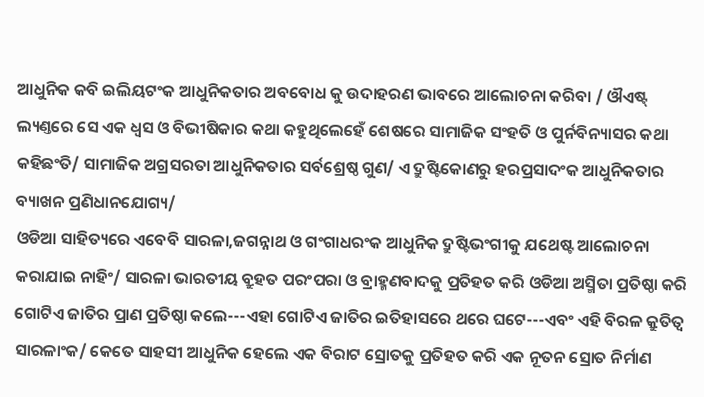ଆଧୁନିକ କବି ଇଲିୟଟଂକ ଆଧୁନିକତାର ଅବବୋଧ କୁ ଉଦାହରଣ ଭାବରେ ଆଲୋଚନା କରିବା / ଔଏଷ୍ଟ୍ ଲ୍ୟଣ୍ତରେ ସେ ଏକ ଧ୍ବସ ଓ ବିଭୀଷିକାର କଥା କହୁଥିଲେହେଁ ଶେଷରେ ସାମାଜିକ ସଂହତି ଓ ପୁର୍ନବିନ୍ୟାସର କଥା କହିଛଂତି/ ସାମାଜିକ ଅଗ୍ରସରତା ଆଧୁନିକତାର ସର୍ବଶ୍ରେଷ୍ଠ ଗୁଣ/ ଏ ଦ୍ରୁଷ୍ଟିକୋଣରୁ ହରପ୍ରସାଦଂକ ଆଧୁନିକତାର ବ୍ୟାଖନ ପ୍ରଣିଧାନଯୋଗ୍ୟ/
ଓଡିଆ ସାହିତ୍ୟରେ ଏବେବି ସାରଳା,ଜଗନ୍ନାଥ ଓ ଗଂଗାଧରଂକ ଆଧୁନିକ ଦ୍ରୁଷ୍ଟିଭଂଗୀକୁ ଯଥେଷ୍ଟ ଆଲୋଚନା କରାଯାଇ ନାହିଂ/ ସାରଳା ଭାରତୀୟ ବ୍ରୁହତ ପରଂପରା ଓ ବ୍ରାହ୍ମଣବାଦକୁ ପ୍ରତିହତ କରି ଓଡିଆ ଅସ୍ମିତା ପ୍ରତିଷ୍ଠା କରି ଗୋଟିଏ ଜାତିର ପ୍ରାଣ ପ୍ରତିଷ୍ଠା କଲେ---ଏହା ଗୋଟିଏ ଜାତିର ଇତିହାସରେ ଥରେ ଘଟେ---ଏବଂ ଏହି ବିରଳ କ୍ରୁତିତ୍ବ ସାରଳାଂକ/ କେତେ ସାହସୀ ଆଧୁନିକ ହେଲେ ଏକ ବିରାଟ ସ୍ରୋତକୁ ପ୍ରତିହତ କରି ଏକ ନୂତନ ସ୍ରୋତ ନିର୍ମାଣ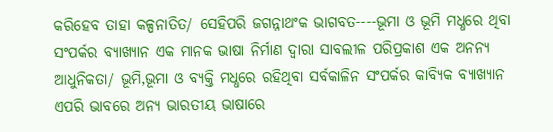କରିହେବ ତାହା କଳ୍ପନାତିତ/ ସେହିପରି ଜଗନ୍ନାଥଂକ ଭାଗବତ----ଭୂମା ଓ ଭୂମି ମଧ୍ଧରେ ଥିବା ସଂପର୍କର ବ୍ୟାଖ୍ୟାନ ଏକ ମାନକ ଭାଷା ନିର୍ମାଣ ଦ୍ବାରା ସାବଲୀଳ ପରିପ୍ରକାଶ ଏକ ଅନନ୍ୟ ଆଧୁନିକତା/ ଭୂମି,ଭୂମା ଓ ବ୍ୟକ୍ତି ମଧ୍ଧରେ ରହିଥିବା ସର୍ବକାଳିନ ସଂପର୍କର କାବ୍ୟିକ ବ୍ୟାଖ୍ୟାନ ଏପରି ଭାବରେ ଅନ୍ୟ ଭାରତୀୟ ଭାଷାରେ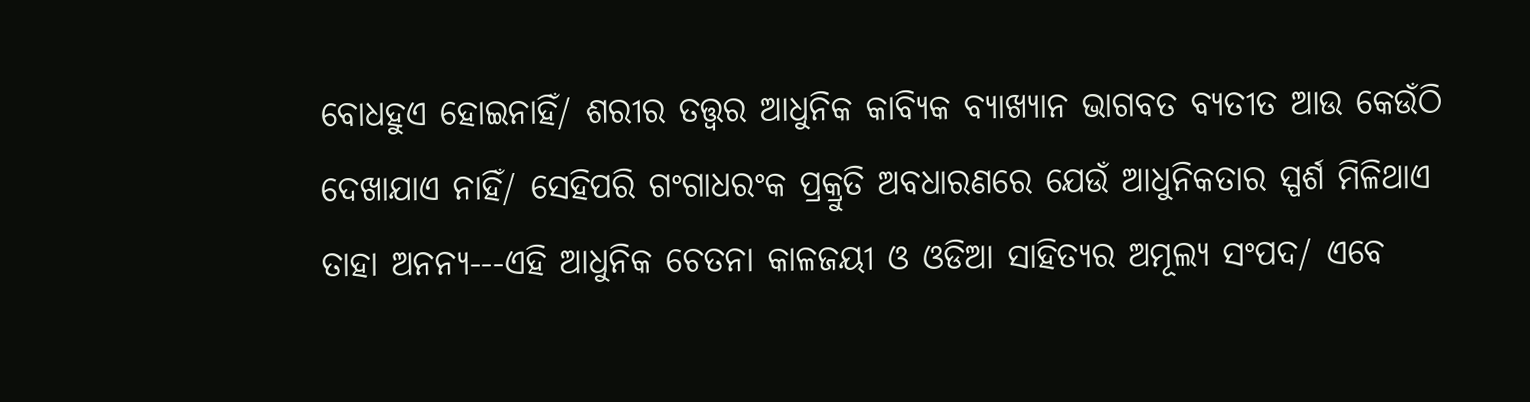ବୋଧହୁଏ ହୋଇନାହିଁ/ ଶରୀର ତତ୍ତ୍ବର ଆଧୁନିକ କାବ୍ଯିକ ବ୍ୟାଖ୍ୟାନ ଭାଗବତ ବ୍ୟତୀତ ଆଉ କେଉଁଠି ଦେଖାଯାଏ ନାହିଁ/ ସେହିପରି ଗଂଗାଧରଂକ ପ୍ରକ୍ରୁତି ଅବଧାରଣରେ ଯେଉଁ ଆଧୁନିକତାର ସ୍ପର୍ଶ ମିଳିଥାଏ ତାହା ଅନନ୍ୟ---ଏହି ଆଧୁନିକ ଚେତନା କାଳଜୟୀ ଓ ଓଡିଆ ସାହିତ୍ୟର ଅମୂଲ୍ୟ ସଂପଦ/ ଏବେ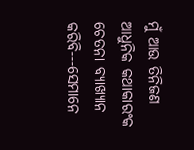ମୁଁ ଆଉ ତିନିଜଣ ଆଧୁନିକ କଥାକାରଂକ ଚେତନା ବ୍ୟାଖ୍ୟାନ କରିବି---ସେମାନେ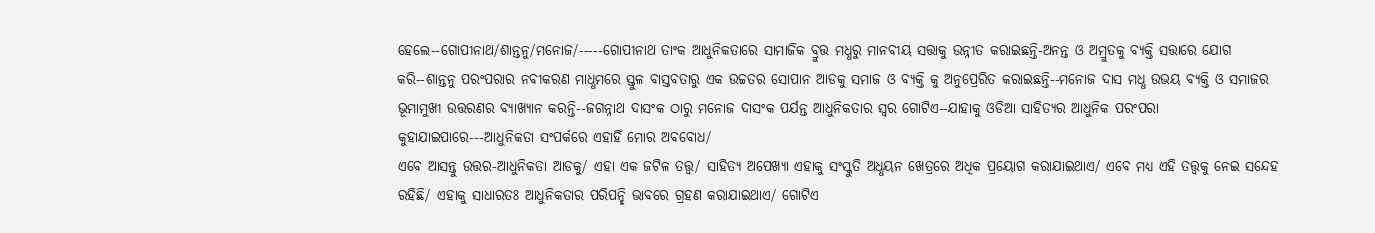ହେଲେ--ଗୋପୀନାଥ/ଶାନ୍ତନୁ/ମନୋଜ/-----ଗୋପୀନାଥ ତାଂକ ଆଧୁନିକତାରେ ସାମାଜିକ ବ୍ରୁତ୍ତ ମଧ୍ଧରୁ ମାନବୀୟ ସତ୍ତାକୁ ଉନ୍ନୀତ କରାଇଛନ୍ତି-ଅନନ୍ତ ଓ ଅମ୍ରୁତକୁ ବ୍ୟକ୍ତି ସତ୍ତାରେ ଯୋଗ କରି--ଶାନ୍ତନୁ ପରଂପରାର ନବୀକରଣ ମାଧ୍ଧମରେ ସ୍ତୁଳ ବାସ୍ତବତାରୁ ଏକ ଉଚ୍ଚତର ସୋପାନ ଆଡକୁ ସମାଜ ଓ ବ୍ୟକ୍ତି କୁ ଅନୁପ୍ରେରିତ କରାଇଛନ୍ତି--ମନୋଜ ଦାସ ମଧ୍ଧ ଉଭୟ ବ୍ୟକ୍ତି ଓ ସମାଜର ଭୂମାମୁଖୀ ଉତ୍ତରଣର ବ୍ୟାଖ୍ୟାନ କରନ୍ତି--ଜଗନ୍ନାଥ ଦାସଂକ ଠାରୁ ମନୋଜ ଦାସଂକ ପର୍ଯନ୍ତ ଆଧୁନିକତାର ସ୍ବର ଗୋଟିଏ--ଯାହାକୁ ଓଡିଆ ସାହିତ୍ୟର ଆଧୁନିକ ପରଂପରା କୁହାଯାଇପାରେ---ଆଧୁନିକତା ସଂପର୍କରେ ଏହାହିଁ ମୋର ଅବବୋଧ/
ଏବେ ଆସନ୍ତୁ ଉତ୍ତର-ଆଧୁନିକତା ଆଡକୁ/ ଏହା ଏକ ଜଟିଳ ତତ୍ତ୍ବ/ ସାହିତ୍ୟ ଅପେଖ୍ୟା ଏହାକୁ ସଂସ୍କୁତି ଅଧ୍ଧୟନ ଖେତ୍ରରେ ଅଧିକ ପ୍ରୟୋଗ କରାଯାଇଥାଏ/ ଏବେ ମଧ୍ୟ ଏହି ତତ୍ତ୍ବକୁ ନେଇ ସନ୍ଦେହ ରହିଛି/ ଏହାକୁ ସାଧାରତଃ ଆଧୁନିକତାର ପରିପନ୍ଛି ଭାବରେ ଗ୍ରହଣ କରାଯାଇଥାଏ/ ଗୋଟିଏ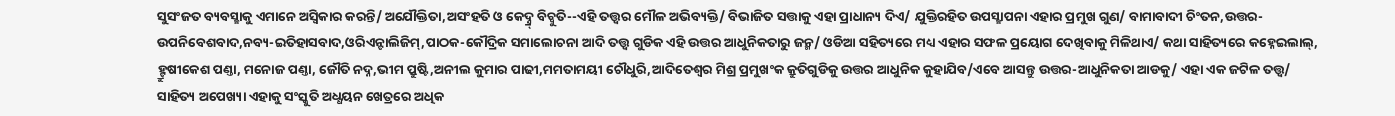ସୁସଂଜତ ବ୍ୟବସ୍ଛାକୁ ଏମାନେ ଅସ୍ବିକାର କରନ୍ତି/ ଅଯୌକ୍ତିତା,ଅସଂହତି ଓ କେଦ୍ନ୍ର୍ ବିଚ୍ବୁତି--ଏହି ତତ୍ତ୍ବର ମୌଳ ଅଭିବ୍ୟକ୍ତି/ ବିଭାଜିତ ସତ୍ତାକୁ ଏହା ପ୍ରାଧାନ୍ୟ ଦିଏ/ ଯୁକ୍ତିରହିତ ଉପସ୍ଛାପନା ଏହାର ପ୍ରମୁଖ ଗୁଣ/ ବାମାବାଦୀ ଚିଂତନ,ଉତ୍ତର-ଉପନିବେଶବାଦ,ନବ୍ୟ-ଇତିହାସବାଦ,ଓରିଏନ୍ଟାଲିଜିମ୍,ପାଠକ-କୌଦ୍ରିକ ସମାଲୋଚନା ଆଦି ତତ୍ତ୍ବ ଗୁଡିକ ଏହି ଉତ୍ତର ଆଧୁନିକତାରୁ ଜନ୍ମ/ ଓଡିଆ ସହିତ୍ୟରେ ମଧ୍ୟ ଏହାର ସଫଳ ପ୍ରୟୋଗ ଦେଖିବାକୁ ମିଳିଥାଏ/ କଥା ସାହିତ୍ୟରେ କହ୍ନେଇଲାଲ୍, ହ୍ଟ୍ରୁଷୀକେଶ ପଣ୍ତା, ମନୋଜ ପଣ୍ତା, ଜୌତି ନଦ୍ନ,ଭୀମ ପ୍ରୁଷ୍ଟି,ଅନୀଲ କୁମାର ପାଢୀ,ମମତାମୟୀ ଚୌଧୁରି,ଆଦିତେଶ୍ବର ମିଶ୍ର ପ୍ରମୁଖଂକ କ୍ରୁତିଗୁଡିକୁ ଉତ୍ତର ଆଧୁନିକ କୁହାଯିବ/ଏବେ ଆସନ୍ତୁ ଉତ୍ତର-ଆଧୁନିକତା ଆଡକୁ/ ଏହା ଏକ ଜଟିଳ ତତ୍ତ୍ବ/ ସାହିତ୍ୟ ଅପେଖ୍ୟା ଏହାକୁ ସଂସ୍କୁତି ଅଧ୍ଧୟନ ଖେତ୍ରରେ ଅଧିକ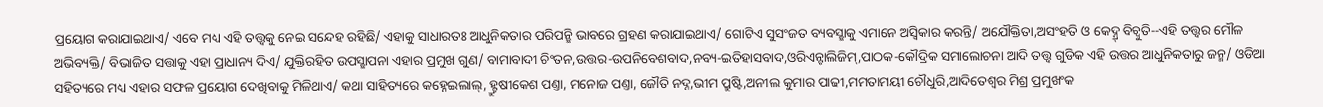ପ୍ରୟୋଗ କରାଯାଇଥାଏ/ ଏବେ ମଧ୍ୟ ଏହି ତତ୍ତ୍ବକୁ ନେଇ ସନ୍ଦେହ ରହିଛି/ ଏହାକୁ ସାଧାରତଃ ଆଧୁନିକତାର ପରିପନ୍ଛି ଭାବରେ ଗ୍ରହଣ କରାଯାଇଥାଏ/ ଗୋଟିଏ ସୁସଂଜତ ବ୍ୟବସ୍ଛାକୁ ଏମାନେ ଅସ୍ବିକାର କରନ୍ତି/ ଅଯୌକ୍ତିତା,ଅସଂହତି ଓ କେଦ୍ନ୍ର୍ ବିଚ୍ବୁତି--ଏହି ତତ୍ତ୍ବର ମୌଳ ଅଭିବ୍ୟକ୍ତି/ ବିଭାଜିତ ସତ୍ତାକୁ ଏହା ପ୍ରାଧାନ୍ୟ ଦିଏ/ ଯୁକ୍ତିରହିତ ଉପସ୍ଛାପନା ଏହାର ପ୍ରମୁଖ ଗୁଣ/ ବାମାବାଦୀ ଚିଂତନ,ଉତ୍ତର-ଉପନିବେଶବାଦ,ନବ୍ୟ-ଇତିହାସବାଦ,ଓରିଏନ୍ଟାଲିଜିମ୍,ପାଠକ-କୌଦ୍ରିକ ସମାଲୋଚନା ଆଦି ତତ୍ତ୍ବ ଗୁଡିକ ଏହି ଉତ୍ତର ଆଧୁନିକତାରୁ ଜନ୍ମ/ ଓଡିଆ ସହିତ୍ୟରେ ମଧ୍ୟ ଏହାର ସଫଳ ପ୍ରୟୋଗ ଦେଖିବାକୁ ମିଳିଥାଏ/ କଥା ସାହିତ୍ୟରେ କହ୍ନେଇଲାଲ୍, ହ୍ଟ୍ରୁଷୀକେଶ ପଣ୍ତା, ମନୋଜ ପଣ୍ତା, ଜୌତି ନଦ୍ନ,ଭୀମ ପ୍ରୁଷ୍ଟି,ଅନୀଲ କୁମାର ପାଢୀ,ମମତାମୟୀ ଚୌଧୁରି,ଆଦିତେଶ୍ବର ମିଶ୍ର ପ୍ରମୁଖଂକ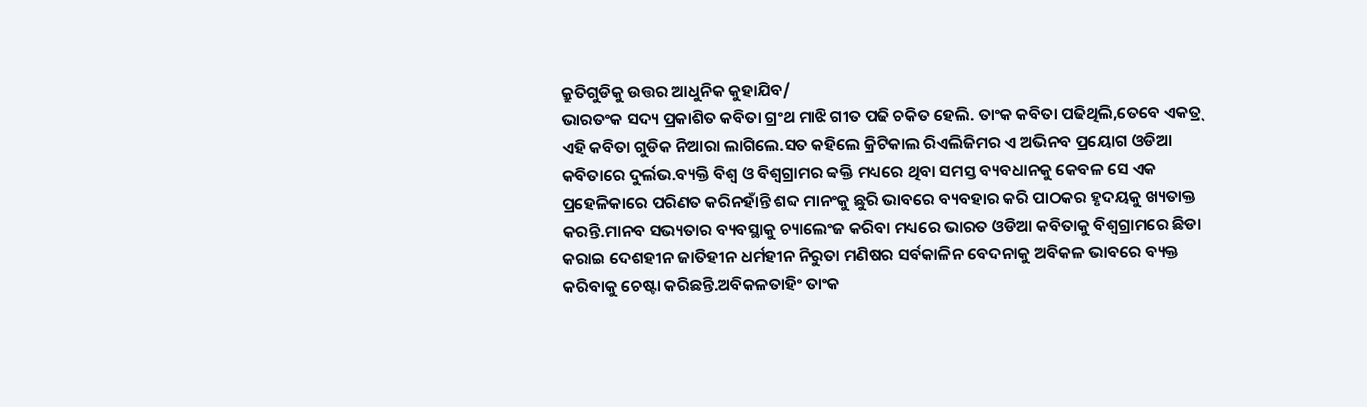କ୍ରୁତିଗୁଡିକୁ ଉତ୍ତର ଆଧୁନିକ କୁହାଯିବ/
ଭାରତଂକ ସଦ୍ୟ ପ୍ରକାଶିତ କବିତା ଗ୍ରଂଥ ମାଝି ଗୀତ ପଢି ଚକିତ ହେଲି. ତାଂକ କବିତା ପଢିଥିଲି,ତେବେ ଏକତ୍ର୍ ଏହି କବିତା ଗୁଡିକ ନିଆରା ଲାଗିଲେ.ସତ କହିଲେ କ୍ରିଟିକାଲ ରିଏଲିଜିମର ଏ ଅଭିନବ ପ୍ରୟୋଗ ଓଡିଆ କବିତାରେ ଦୁର୍ଲଭ.ବ୍ୟକ୍ତି ବିଶ୍ବ ଓ ବିଶ୍ବଗ୍ରାମର ବ୍ବକ୍ତି ମଧ୍ୟରେ ଥିବା ସମସ୍ତ ବ୍ୟବଧାନକୁ କେବଳ ସେ ଏକ ପ୍ରହେଳିକାରେ ପରିଣତ କରିନହାଁନ୍ତି ଶବ୍ଦ ମାନଂକୁ ଛୁରି ଭାବରେ ବ୍ୟବହାର କରି ପାଠକର ହୃଦୟକୁ ଖ୍ୟତାକ୍ତ କରନ୍ତି.ମାନବ ସଭ୍ୟତାର ବ୍ୟବସ୍ଥାକୁ ଚ୍ୟାଲେଂଜ କରିବା ମଧ୍ୟରେ ଭାରତ ଓଡିଆ କବିତାକୁ ବିଶ୍ବଗ୍ରାମରେ ଛିଡା କରାଇ ଦେଶହୀନ ଜାତିହୀନ ଧର୍ମହୀନ ନିରୁତା ମଣିଷର ସର୍ବକାଳିନ ବେଦନାକୁ ଅବିକଳ ଭାବରେ ବ୍ୟକ୍ତ କରିବାକୁ ଚେଷ୍ଟା କରିଛନ୍ତି.ଅବିକଳତାହିଂ ତାଂକ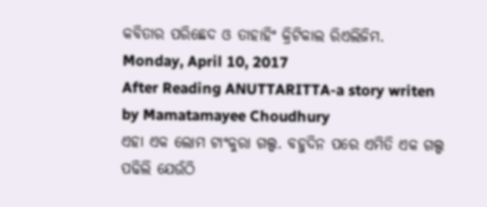କବିତାର ପରିଛେଦ ଓ ତାହାହିଂ କ୍ରିଟିକାଲ ରିଏଲିଜିମ.
Monday, April 10, 2017
After Reading ANUTTARITTA-a story writen by Mamatamayee Choudhury
ଏହା ଏକ ଲୋମ ଟାଂକୁରା ଗଲ୍ପ. ବହୁଦିନ ପରେ ଏମିତି ଏକ ଗଲ୍ପ ପଢିଲି ଯେଉଁଠି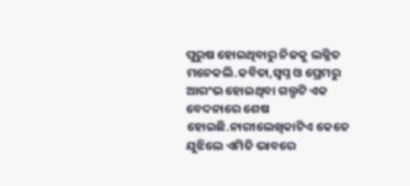ପୁରୁଷ ହୋଇଥିବାରୁ ନିଜକୁ ଲଜ୍ଜିତ ମନେକଲି.କବିତା,ସ୍ବପ୍ନ ଓ ପ୍ରେମରୁ ଆରଂଭ ହୋଇଥିବା ଗଲ୍ପଟି ଏକ ବେଦନାରେ ଶେଷ ହୋଇଛି.ନାରୀଲେଖିକାଟିଏ କେତେ ଯୁଝିଲେ ଏମିତି ଭାବରେ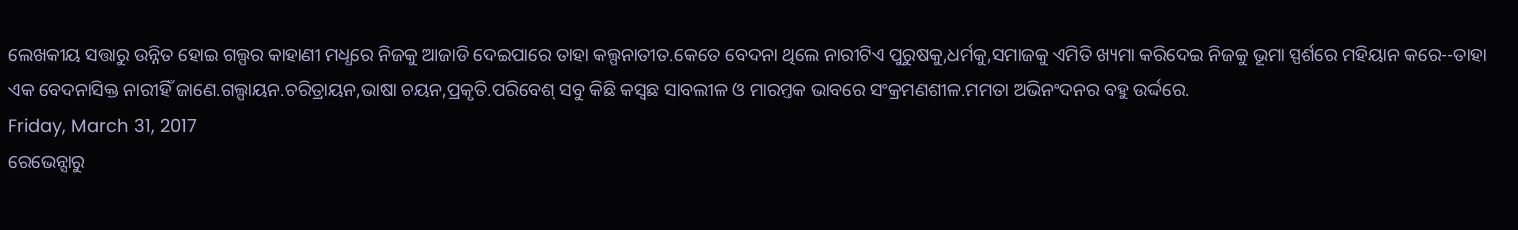ଲେଖକୀୟ ସତ୍ତାରୁ ଉନ୍ନିତ ହୋଇ ଗଲ୍ପର କାହାଣୀ ମଧ୍ଧରେ ନିଜକୁ ଆଜାଡି ଦେଇପାରେ ତାହା କଲ୍ପନାତୀତ.କେତେ ବେଦନା ଥିଲେ ନାରୀଟିଏ ପୁରୁଷକୁ,ଧର୍ମକୁ,ସମାଜକୁ ଏମିତି ଖ୍ୟମା କରିଦେଇ ନିଜକୁ ଭୂମା ସ୍ପର୍ଶରେ ମହିୟାନ କରେ--ତାହା ଏକ ବେଦନାସିକ୍ତ ନାରୀହିଁ ଜାଣେ.ଗଲ୍ପାୟନ.ଚରିତ୍ରାୟନ,ଭାଷା ଚୟନ,ପ୍ରକୃତି.ପରିବେଶ୍ ସବୁ କିଛି କସ୍ବଛ ସାବଲୀଳ ଓ ମାରମ୍ତକ ଭାବରେ ସଂକ୍ରମଣଶୀଳ.ମମତା ଅଭିନଂଦନର ବହୁ ଉର୍ଦ୍ଦରେ.
Friday, March 31, 2017
ରେଭେନ୍ସାରୁ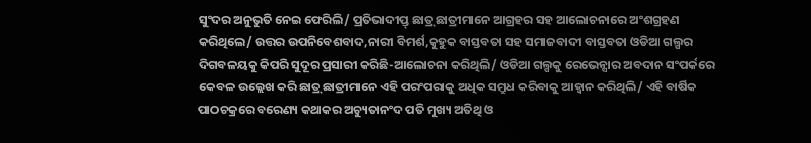ସୁଂଦର ଅନୁଭୁତି ନେଇ ଫେରିଲି/ ପ୍ରତିଭାଦୀପ୍ତ୍ ଛାତ୍ର୍ ଛାତ୍ରୀମାନେ ଆଗ୍ରହର ସହ ଆଲୋଚନାରେ ଅଂଶଗ୍ରହଣ କରିଥିଲେ/ ଉତ୍ତର ଉପନିବେଶବାଦ,ନାରୀ ବିମର୍ଶ,କୁହୁକ ବାସ୍ତବତା ସହ ସମାଜବାଦୀ ବାସ୍ତବତା ଓଡିଆ ଗଲ୍ପର ଦିଗବଳୟକୁ କିପରି ସୁଦୂର ପ୍ରସାରୀ କରିଛି-ଆଲୋଚନା କରିଥିଲି/ ଓଡିଆ ଗଲ୍ପକୁ ରେଭେନ୍ସାର ଅବଦାନ ସଂପର୍କରେ କେବଳ ଉଲ୍ଲେଖ କରି ଛାତ୍ର୍ ଛାତ୍ରୀମାନେ ଏହି ପରଂପରାକୁ ଅଧିକ ସମ୍ରୁଧ କରିବାକୁ ଆହ୍ବାନ କରିଥିଲି/ ଏହି ବାର୍ଷିକ ପାଠଚକ୍ରରେ ବରେଣ୍ୟ କଥାକର ଅଚ୍ୟୁତାନଂଦ ପତି ମୁଖ୍ୟ ଅତିଥି ଓ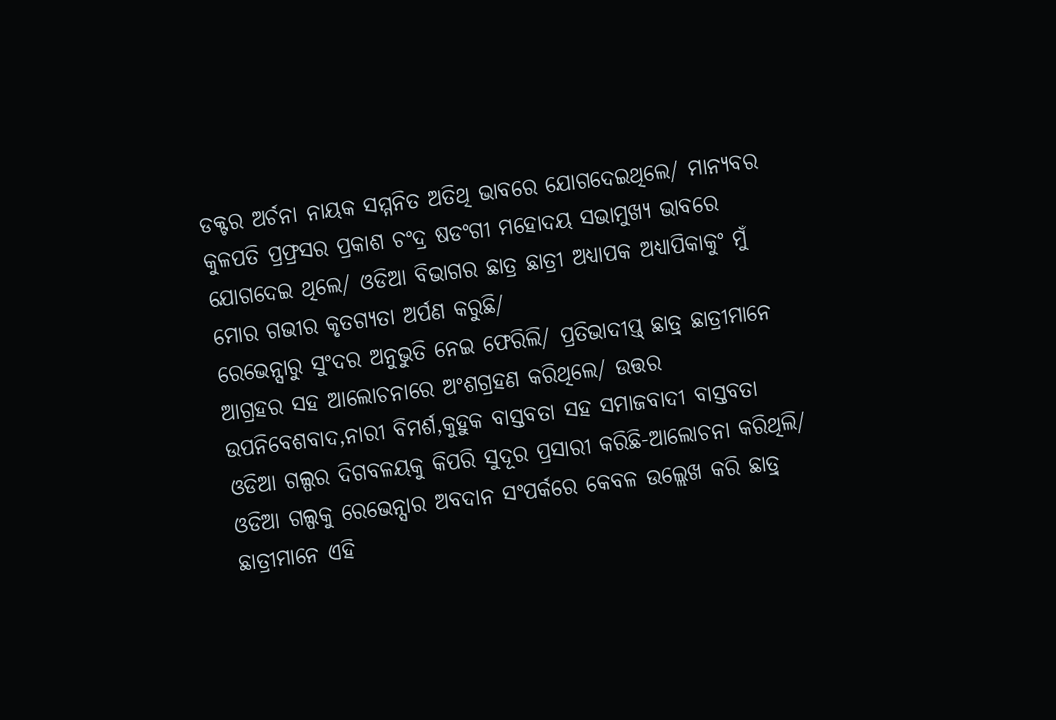ଡକ୍ଟର ଅର୍ଚନା ନାୟକ ସମ୍ମନିତ ଅତିଥି ଭାବରେ ଯୋଗଦେଇଥିଲେ/ ମାନ୍ୟବର କୁଳପତି ପ୍ରଫ୍ରସର ପ୍ରକାଶ ଚଂଦ୍ର ଷଡଂଗୀ ମହୋଦୟ ସଭାମୁଖ୍ୟ ଭାବରେ ଯୋଗଦେଇ ଥିଲେ/ ଓଡିଆ ବିଭାଗର ଛାତ୍ର ଛାତ୍ରୀ ଅଧ୍ୟାପକ ଅଧ୍ୟାପିକାକୁଂ ମୁଁ ମୋର ଗଭୀର କୃତଗ୍ୟତା ଅର୍ପଣ କରୁଛି/
ରେଭେନ୍ସାରୁ ସୁଂଦର ଅନୁଭୁତି ନେଇ ଫେରିଲି/ ପ୍ରତିଭାଦୀପ୍ତ୍ ଛାତ୍ର୍ ଛାତ୍ରୀମାନେ ଆଗ୍ରହର ସହ ଆଲୋଚନାରେ ଅଂଶଗ୍ରହଣ କରିଥିଲେ/ ଉତ୍ତର ଉପନିବେଶବାଦ,ନାରୀ ବିମର୍ଶ,କୁହୁକ ବାସ୍ତବତା ସହ ସମାଜବାଦୀ ବାସ୍ତବତା ଓଡିଆ ଗଲ୍ପର ଦିଗବଳୟକୁ କିପରି ସୁଦୂର ପ୍ରସାରୀ କରିଛି-ଆଲୋଚନା କରିଥିଲି/ ଓଡିଆ ଗଲ୍ପକୁ ରେଭେନ୍ସାର ଅବଦାନ ସଂପର୍କରେ କେବଳ ଉଲ୍ଲେଖ କରି ଛାତ୍ର୍ ଛାତ୍ରୀମାନେ ଏହି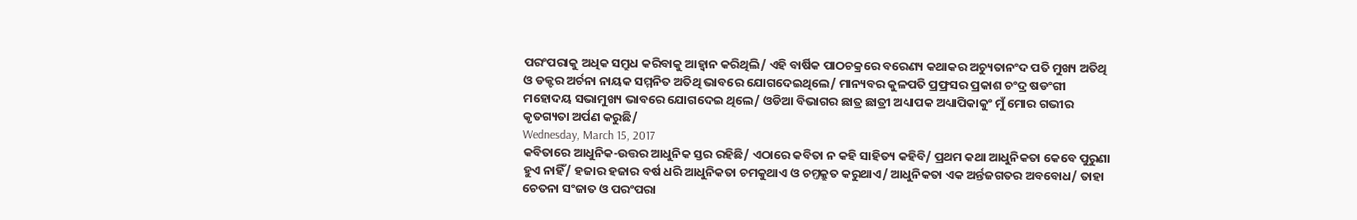ପରଂପରାକୁ ଅଧିକ ସମ୍ରୁଧ କରିବାକୁ ଆହ୍ବାନ କରିଥିଲି/ ଏହି ବାର୍ଷିକ ପାଠଚକ୍ରରେ ବରେଣ୍ୟ କଥାକର ଅଚ୍ୟୁତାନଂଦ ପତି ମୁଖ୍ୟ ଅତିଥି ଓ ଡକ୍ଟର ଅର୍ଚନା ନାୟକ ସମ୍ମନିତ ଅତିଥି ଭାବରେ ଯୋଗଦେଇଥିଲେ/ ମାନ୍ୟବର କୁଳପତି ପ୍ରଫ୍ରସର ପ୍ରକାଶ ଚଂଦ୍ର ଷଡଂଗୀ ମହୋଦୟ ସଭାମୁଖ୍ୟ ଭାବରେ ଯୋଗଦେଇ ଥିଲେ/ ଓଡିଆ ବିଭାଗର ଛାତ୍ର ଛାତ୍ରୀ ଅଧ୍ୟାପକ ଅଧ୍ୟାପିକାକୁଂ ମୁଁ ମୋର ଗଭୀର କୃତଗ୍ୟତା ଅର୍ପଣ କରୁଛି/
Wednesday, March 15, 2017
କବିତାରେ ଆଧୁନିକ-ଉତ୍ତର ଆଧୁନିକ ସ୍ତର ରହିଛି/ ଏଠାରେ କବିତା ନ କହି ସାହିତ୍ୟ କହିବି/ ପ୍ରଥମ କଥା ଆଧୁନିକତା କେବେ ପୁରୁଣା ହୁଏ ନାହିଁ/ ହଜାର ହଜାର ବର୍ଷ ଧରି ଆଧୁନିକତା ଚମକୁଥାଏ ଓ ଚମ୍ତକ୍ରୁତ କରୁଥାଏ/ ଆଧୁନିକତା ଏକ ଅର୍ନ୍ତଜଗତର ଅବବୋଧ/ ତାହା ଚେତନା ସଂଜାତ ଓ ପରଂପରା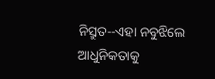ନିସ୍ରୁତ--ଏହା ନବୁଝିଲେ ଆଧୁନିକତାକୁ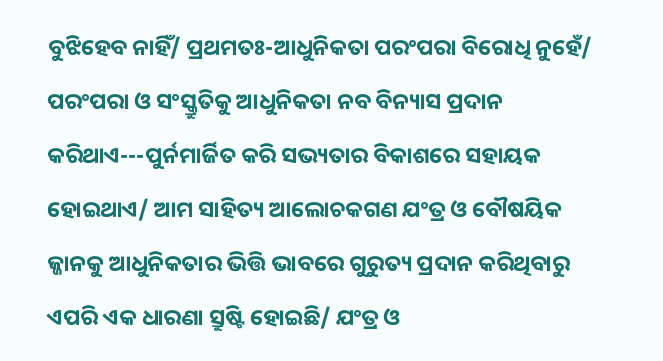ବୁଝିହେବ ନାହିଁ/ ପ୍ରଥମତଃ-ଆଧୁନିକତା ପରଂପରା ବିରୋଧି ନୁହେଁ/ ପରଂପରା ଓ ସଂସ୍କ୍ରୁତିକୁ ଆଧୁନିକତା ନବ ବିନ୍ୟାସ ପ୍ରଦାନ କରିଥାଏ---ପୁର୍ନମାର୍ଜିତ କରି ସଭ୍ୟତାର ବିକାଶରେ ସହାୟକ ହୋଇଥାଏ/ ଆମ ସାହିତ୍ୟ ଆଲୋଚକଗଣ ଯଂତ୍ର ଓ ବୌଷୟିକ ଜ୍ଜାନକୁ ଆଧୁନିକତାର ଭିତ୍ତି ଭାବରେ ଗୁରୁତ୍ୟ ପ୍ରଦାନ କରିଥିବାରୁ ଏପରି ଏକ ଧାରଣା ସ୍ରୁଷ୍ଟି ହୋଇଛି/ ଯଂତ୍ର ଓ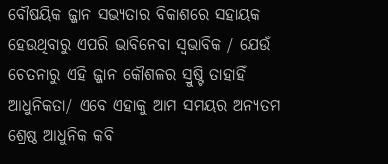ବୌଷୟିକ ଜ୍ଜାନ ସଭ୍ୟତାର ବିକାଶରେ ସହାୟକ ହେଉଥିବାରୁ ଏପରି ଭାବିନେବା ସ୍ବଭାବିକ / ଯେଉଁ ଚେତନାରୁ ଏହି ଜ୍ଜାନ କୌଶଳର ସ୍ରୁଷ୍ଟି ତାହାହିଁ ଆଧୁନିକତା/ ଏବେ ଏହାକୁ ଆମ ସମୟର ଅନ୍ୟତମ ଶ୍ରେଷ୍ଠ ଆଧୁନିକ କବି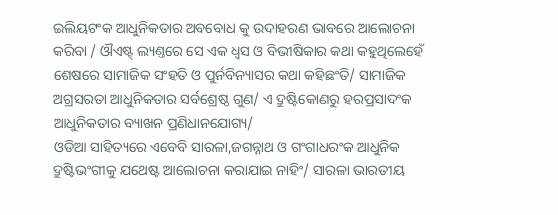ଇଲିୟଟଂକ ଆଧୁନିକତାର ଅବବୋଧ କୁ ଉଦାହରଣ ଭାବରେ ଆଲୋଚନା କରିବା / ଔଏଷ୍ଟ୍ ଲ୍ୟଣ୍ତରେ ସେ ଏକ ଧ୍ବସ ଓ ବିଭୀଷିକାର କଥା କହୁଥିଲେହେଁ ଶେଷରେ ସାମାଜିକ ସଂହତି ଓ ପୁର୍ନବିନ୍ୟାସର କଥା କହିଛଂତି/ ସାମାଜିକ ଅଗ୍ରସରତା ଆଧୁନିକତାର ସର୍ବଶ୍ରେଷ୍ଠ ଗୁଣ/ ଏ ଦ୍ରୁଷ୍ଟିକୋଣରୁ ହରପ୍ରସାଦଂକ ଆଧୁନିକତାର ବ୍ୟାଖନ ପ୍ରଣିଧାନଯୋଗ୍ୟ/
ଓଡିଆ ସାହିତ୍ୟରେ ଏବେବି ସାରଳା,ଜଗନ୍ନାଥ ଓ ଗଂଗାଧରଂକ ଆଧୁନିକ ଦ୍ରୁଷ୍ଟିଭଂଗୀକୁ ଯଥେଷ୍ଟ ଆଲୋଚନା କରାଯାଇ ନାହିଂ/ ସାରଳା ଭାରତୀୟ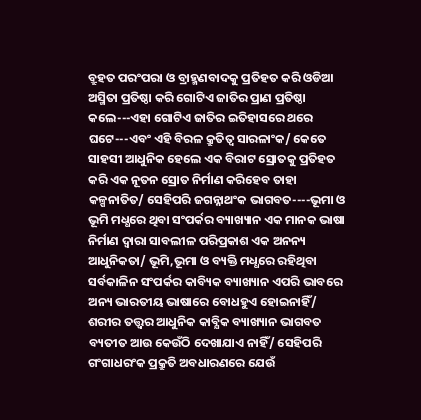ବ୍ରୁହତ ପରଂପରା ଓ ବ୍ରାହ୍ମଣବାଦକୁ ପ୍ରତିହତ କରି ଓଡିଆ ଅସ୍ମିତା ପ୍ରତିଷ୍ଠା କରି ଗୋଟିଏ ଜାତିର ପ୍ରାଣ ପ୍ରତିଷ୍ଠା କଲେ---ଏହା ଗୋଟିଏ ଜାତିର ଇତିହାସରେ ଥରେ ଘଟେ---ଏବଂ ଏହି ବିରଳ କ୍ରୁତିତ୍ବ ସାରଳାଂକ/ କେତେ ସାହସୀ ଆଧୁନିକ ହେଲେ ଏକ ବିରାଟ ସ୍ରୋତକୁ ପ୍ରତିହତ କରି ଏକ ନୂତନ ସ୍ରୋତ ନିର୍ମାଣ କରିହେବ ତାହା କଳ୍ପନାତିତ/ ସେହିପରି ଜଗନ୍ନାଥଂକ ଭାଗବତ----ଭୂମା ଓ ଭୂମି ମଧ୍ଧରେ ଥିବା ସଂପର୍କର ବ୍ୟାଖ୍ୟାନ ଏକ ମାନକ ଭାଷା ନିର୍ମାଣ ଦ୍ବାରା ସାବଲୀଳ ପରିପ୍ରକାଶ ଏକ ଅନନ୍ୟ ଆଧୁନିକତା/ ଭୂମି,ଭୂମା ଓ ବ୍ୟକ୍ତି ମଧ୍ଧରେ ରହିଥିବା ସର୍ବକାଳିନ ସଂପର୍କର କାବ୍ୟିକ ବ୍ୟାଖ୍ୟାନ ଏପରି ଭାବରେ ଅନ୍ୟ ଭାରତୀୟ ଭାଷାରେ ବୋଧହୁଏ ହୋଇନାହିଁ/ ଶରୀର ତତ୍ତ୍ବର ଆଧୁନିକ କାବ୍ଯିକ ବ୍ୟାଖ୍ୟାନ ଭାଗବତ ବ୍ୟତୀତ ଆଉ କେଉଁଠି ଦେଖାଯାଏ ନାହିଁ/ ସେହିପରି ଗଂଗାଧରଂକ ପ୍ରକ୍ରୁତି ଅବଧାରଣରେ ଯେଉଁ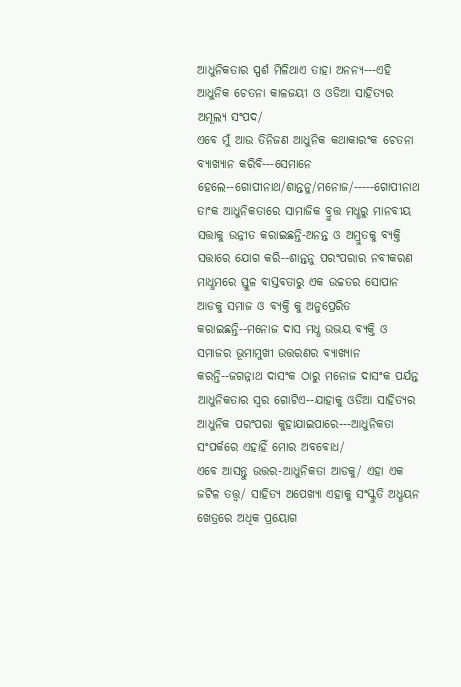ଆଧୁନିକତାର ସ୍ପର୍ଶ ମିଳିଥାଏ ତାହା ଅନନ୍ୟ---ଏହି ଆଧୁନିକ ଚେତନା କାଳଜୟୀ ଓ ଓଡିଆ ସାହିତ୍ୟର ଅମୂଲ୍ୟ ସଂପଦ/
ଏବେ ମୁଁ ଆଉ ତିନିଜଣ ଆଧୁନିକ କଥାକାରଂକ ଚେତନା ବ୍ୟାଖ୍ୟାନ କରିବି---ସେମାନେ ହେଲେ--ଗୋପୀନାଥ/ଶାନ୍ତନୁ/ମନୋଜ/-----ଗୋପୀନାଥ ତାଂକ ଆଧୁନିକତାରେ ସାମାଜିକ ବ୍ରୁତ୍ତ ମଧ୍ଧରୁ ମାନବୀୟ ସତ୍ତାକୁ ଉନ୍ନୀତ କରାଇଛନ୍ତି-ଅନନ୍ତ ଓ ଅମ୍ରୁତକୁ ବ୍ୟକ୍ତି ସତ୍ତାରେ ଯୋଗ କରି--ଶାନ୍ତନୁ ପରଂପରାର ନବୀକରଣ ମାଧ୍ଧମରେ ସ୍ତୁଳ ବାସ୍ତବତାରୁ ଏକ ଉଚ୍ଚତର ସୋପାନ ଆଡକୁ ସମାଜ ଓ ବ୍ୟକ୍ତି କୁ ଅନୁପ୍ରେରିତ କରାଇଛନ୍ତି--ମନୋଜ ଦାସ ମଧ୍ଧ ଉଭୟ ବ୍ୟକ୍ତି ଓ ସମାଜର ଭୂମାମୁଖୀ ଉତ୍ତରଣର ବ୍ୟାଖ୍ୟାନ କରନ୍ତି--ଜଗନ୍ନାଥ ଦାସଂକ ଠାରୁ ମନୋଜ ଦାସଂକ ପର୍ଯନ୍ତ ଆଧୁନିକତାର ସ୍ବର ଗୋଟିଏ--ଯାହାକୁ ଓଡିଆ ସାହିତ୍ୟର ଆଧୁନିକ ପରଂପରା କୁହାଯାଇପାରେ---ଆଧୁନିକତା ସଂପର୍କରେ ଏହାହିଁ ମୋର ଅବବୋଧ/
ଏବେ ଆସନ୍ତୁ ଉତ୍ତର-ଆଧୁନିକତା ଆଡକୁ/ ଏହା ଏକ ଜଟିଳ ତତ୍ତ୍ବ/ ସାହିତ୍ୟ ଅପେଖ୍ୟା ଏହାକୁ ସଂସ୍କୁତି ଅଧ୍ଧୟନ ଖେତ୍ରରେ ଅଧିକ ପ୍ରୟୋଗ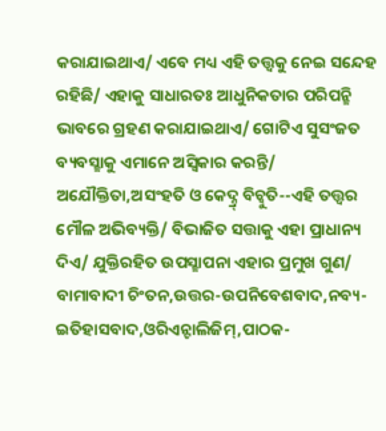କରାଯାଇଥାଏ/ ଏବେ ମଧ୍ୟ ଏହି ତତ୍ତ୍ବକୁ ନେଇ ସନ୍ଦେହ ରହିଛି/ ଏହାକୁ ସାଧାରତଃ ଆଧୁନିକତାର ପରିପନ୍ଛି ଭାବରେ ଗ୍ରହଣ କରାଯାଇଥାଏ/ ଗୋଟିଏ ସୁସଂଜତ ବ୍ୟବସ୍ଛାକୁ ଏମାନେ ଅସ୍ବିକାର କରନ୍ତି/ ଅଯୌକ୍ତିତା,ଅସଂହତି ଓ କେଦ୍ନ୍ର୍ ବିଚ୍ବୁତି--ଏହି ତତ୍ତ୍ବର ମୌଳ ଅଭିବ୍ୟକ୍ତି/ ବିଭାଜିତ ସତ୍ତାକୁ ଏହା ପ୍ରାଧାନ୍ୟ ଦିଏ/ ଯୁକ୍ତିରହିତ ଉପସ୍ଛାପନା ଏହାର ପ୍ରମୁଖ ଗୁଣ/ ବାମାବାଦୀ ଚିଂତନ,ଉତ୍ତର-ଉପନିବେଶବାଦ,ନବ୍ୟ-ଇତିହାସବାଦ,ଓରିଏନ୍ଟାଲିଜିମ୍,ପାଠକ-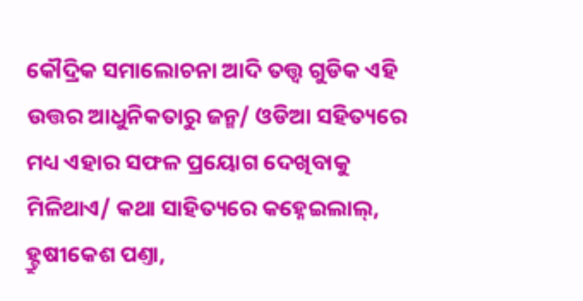କୌଦ୍ରିକ ସମାଲୋଚନା ଆଦି ତତ୍ତ୍ବ ଗୁଡିକ ଏହି ଉତ୍ତର ଆଧୁନିକତାରୁ ଜନ୍ମ/ ଓଡିଆ ସହିତ୍ୟରେ ମଧ୍ୟ ଏହାର ସଫଳ ପ୍ରୟୋଗ ଦେଖିବାକୁ ମିଳିଥାଏ/ କଥା ସାହିତ୍ୟରେ କହ୍ନେଇଲାଲ୍, ହ୍ଟ୍ରୁଷୀକେଶ ପଣ୍ତା,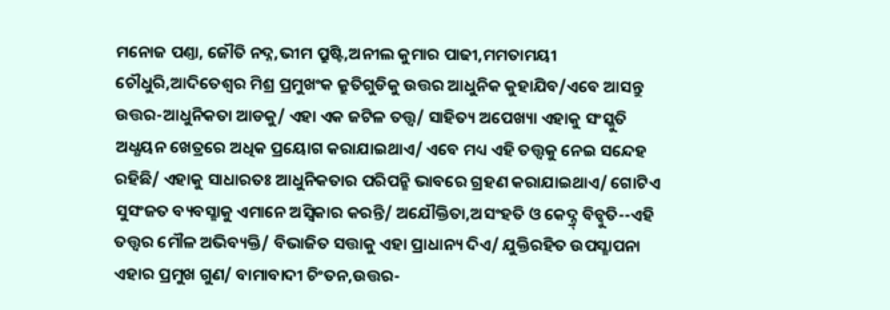ମନୋଜ ପଣ୍ତା, ଜୌତି ନଦ୍ନ,ଭୀମ ପ୍ରୁଷ୍ଟି,ଅନୀଲ କୁମାର ପାଢୀ,ମମତାମୟୀ ଚୌଧୁରି,ଆଦିତେଶ୍ବର ମିଶ୍ର ପ୍ରମୁଖଂକ କ୍ରୁତିଗୁଡିକୁ ଉତ୍ତର ଆଧୁନିକ କୁହାଯିବ/ଏବେ ଆସନ୍ତୁ ଉତ୍ତର-ଆଧୁନିକତା ଆଡକୁ/ ଏହା ଏକ ଜଟିଳ ତତ୍ତ୍ବ/ ସାହିତ୍ୟ ଅପେଖ୍ୟା ଏହାକୁ ସଂସ୍କୁତି ଅଧ୍ଧୟନ ଖେତ୍ରରେ ଅଧିକ ପ୍ରୟୋଗ କରାଯାଇଥାଏ/ ଏବେ ମଧ୍ୟ ଏହି ତତ୍ତ୍ବକୁ ନେଇ ସନ୍ଦେହ ରହିଛି/ ଏହାକୁ ସାଧାରତଃ ଆଧୁନିକତାର ପରିପନ୍ଛି ଭାବରେ ଗ୍ରହଣ କରାଯାଇଥାଏ/ ଗୋଟିଏ ସୁସଂଜତ ବ୍ୟବସ୍ଛାକୁ ଏମାନେ ଅସ୍ବିକାର କରନ୍ତି/ ଅଯୌକ୍ତିତା,ଅସଂହତି ଓ କେଦ୍ନ୍ର୍ ବିଚ୍ବୁତି--ଏହି ତତ୍ତ୍ବର ମୌଳ ଅଭିବ୍ୟକ୍ତି/ ବିଭାଜିତ ସତ୍ତାକୁ ଏହା ପ୍ରାଧାନ୍ୟ ଦିଏ/ ଯୁକ୍ତିରହିତ ଉପସ୍ଛାପନା ଏହାର ପ୍ରମୁଖ ଗୁଣ/ ବାମାବାଦୀ ଚିଂତନ,ଉତ୍ତର-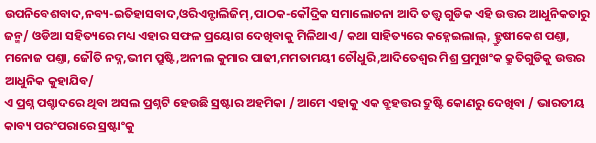ଉପନିବେଶବାଦ,ନବ୍ୟ-ଇତିହାସବାଦ,ଓରିଏନ୍ଟାଲିଜିମ୍,ପାଠକ-କୌଦ୍ରିକ ସମାଲୋଚନା ଆଦି ତତ୍ତ୍ବ ଗୁଡିକ ଏହି ଉତ୍ତର ଆଧୁନିକତାରୁ ଜନ୍ମ/ ଓଡିଆ ସହିତ୍ୟରେ ମଧ୍ୟ ଏହାର ସଫଳ ପ୍ରୟୋଗ ଦେଖିବାକୁ ମିଳିଥାଏ/ କଥା ସାହିତ୍ୟରେ କହ୍ନେଇଲାଲ୍, ହ୍ଟ୍ରୁଷୀକେଶ ପଣ୍ତା, ମନୋଜ ପଣ୍ତା, ଜୌତି ନଦ୍ନ,ଭୀମ ପ୍ରୁଷ୍ଟି,ଅନୀଲ କୁମାର ପାଢୀ,ମମତାମୟୀ ଚୌଧୁରି,ଆଦିତେଶ୍ବର ମିଶ୍ର ପ୍ରମୁଖଂକ କ୍ରୁତିଗୁଡିକୁ ଉତ୍ତର ଆଧୁନିକ କୁହାଯିବ/
ଏ ପ୍ରଶ୍ନ ପଶ୍ଚାଦରେ ଥିବା ଅସଲ ପ୍ରଶ୍ନଟି ହେଉଛି ସ୍ରଷ୍ଟାର ଅହମିକା / ଆମେ ଏହାକୁ ଏକ ବ୍ରୁହତ୍ତର ଦ୍ରୁଷ୍ଟି କୋଣରୁ ଦେଖିବା / ଭାରତୀୟ କାବ୍ୟ ପରଂପରାରେ ସ୍ରଷ୍ଟାଂକୁ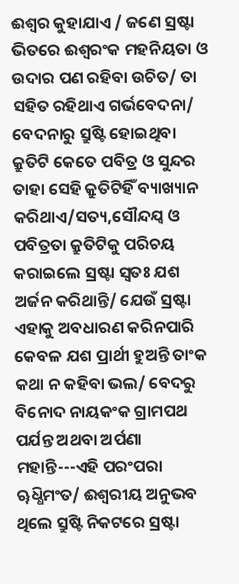ଈଶ୍ବର କୁହାଯାଏ / ଜଣେ ସ୍ରଷ୍ଟା ଭିତରେ ଈଶ୍ବରଂକ ମହନିୟତା ଓ ଉଦାର ପଣ ରହିବା ଉଚିତ/ ତା ସହିତ ରହିଥାଏ ଗର୍ଭବେଦନା/ ବେଦନାରୁ ସ୍ରୁଷ୍ଟି ହୋଇଥିବା କ୍ରୁତିଟି କେତେ ପବିତ୍ର ଓ ସୁନ୍ଦର ତାହା ସେହି କ୍ରୁତିଟିହିଁ ବ୍ୟାଖ୍ୟାନ କରିଥାଏ/ସତ୍ୟ,ସୌନ୍ଦଯ୍ବ ଓ ପବିତ୍ରତା କ୍ରୁତିଟିକୁ ପରିଚୟ କରାଇଲେ ସ୍ରଷ୍ଟା ସ୍ବତଃ ଯଶ ଅର୍ଜନ କରିଥାନ୍ତି/ ଯେଉଁ ସ୍ରଷ୍ଟା ଏହାକୁ ଅବଧାରଣ କରିନପାରି କେବଳ ଯଶ ପ୍ରାର୍ଥୀ ହୁଅନ୍ତି ତାଂକ କଥା ନ କହିବା ଭଲ/ ବେଦରୁ ବିନୋଦ ନାୟକଂକ ଗ୍ରାମପଥ ପର୍ଯନ୍ତ ଅଥବା ଅର୍ପଣା ମହାନ୍ତି---ଏହି ପରଂପରା ୠଧ୍ଧିମଂତ/ ଈଶ୍ବରୀୟ ଅନୁଭବ ଥିଲେ ସ୍ରୁଷ୍ଟି ନିକଟରେ ସ୍ରଷ୍ଟା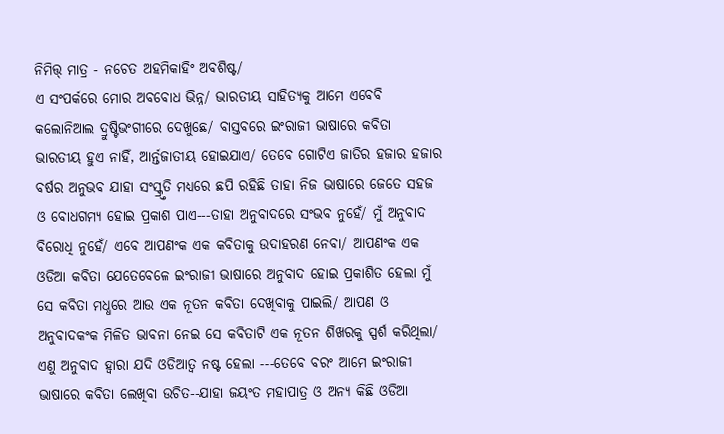ନିମିତ୍ତ୍ ମାତ୍ର - ନଚେତ ଅହମିକାହିଂ ଅବଶିଷ୍ଟ/
ଏ ସଂପର୍କରେ ମୋର ଅବବୋଧ ଭିନ୍ନ/ ଭାରତୀୟ ସାହିତ୍ୟକୁ ଆମେ ଏବେବି କଲୋନିଆଲ ଦ୍ରୁଷ୍ଟିଭଂଗୀରେ ଦେଖୁଛେ/ ବାସ୍ତବରେ ଇଂରାଜୀ ଭାଷାରେ କବିତା ଭାରତୀୟ ହୁଏ ନାହିଁ, ଆର୍ନ୍ତଜାତୀୟ ହୋଇଯାଏ/ ତେବେ ଗୋଟିଏ ଜାତିର ହଜାର ହଜାର ବର୍ଷର ଅନୁଭବ ଯାହା ସଂସ୍କ୍ର୍ତତି ମଧ୍ଯରେ ଛପି ରହିଛି ତାହା ନିଜ ଭାଷାରେ ଜେତେ ସହଜ ଓ ବୋଧଗମ୍ୟ ହୋଇ ପ୍ରକାଶ ପାଏ---ତାହା ଅନୁବାଦରେ ସଂଭବ ନୁହେଁ/ ମୁଁ ଅନୁବାଦ ବିରୋଧି ନୁହେଁ/ ଏବେ ଆପଣଂକ ଏକ କବିତାକୁ ଉଦାହରଣ ନେବା/ ଆପଣଂକ ଏକ ଓଡିଆ କବିତା ଯେତେବେଳେ ଇଂରାଜୀ ଭାଷାରେ ଅନୁବାଦ ହୋଇ ପ୍ରକାଶିତ ହେଲା ମୁଁ ସେ କବିତା ମଧ୍ଧରେ ଆଉ ଏକ ନୂତନ କବିତା ଦେଖିବାକୁ ପାଇଲି/ ଆପଣ ଓ ଅନୁବାଦକଂକ ମିଳିତ ଭାବନା ନେଇ ସେ କବିତାଟି ଏକ ନୂତନ ଶିଖରକୁ ସ୍ପର୍ଶ କରିଥିଲା/ ଏଣୁ ଅନୁବାଦ ହ୍ବାରା ଯଦି ଓଡିଆତ୍ବ ନଷ୍ଟ ହେଲା ---ତେବେ ବରଂ ଆମେ ଇଂରାଜୀ ଭାଷାରେ କବିତା ଲେଖିବା ଉଚିତ--ଯାହା ଜୟଂତ ମହାପାତ୍ର ଓ ଅନ୍ୟ କିଛି ଓଡିଆ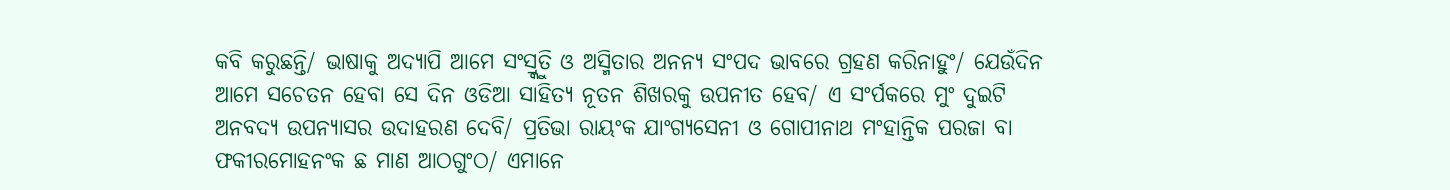କବି କରୁଛନ୍ତି/ ଭାଷାକୁ ଅଦ୍ୟାପି ଆମେ ସଂସ୍ର୍କୁତି ଓ ଅସ୍ମିତାର ଅନନ୍ୟ ସଂପଦ ଭାବରେ ଗ୍ରହଣ କରିନାହୁଂ/ ଯେଉଁଦିନ ଆମେ ସଚେତନ ହେବା ସେ ଦିନ ଓଡିଆ ସାହିତ୍ୟ ନୂତନ ଶିଖରକୁ ଉପନୀତ ହେବ/ ଏ ସଂର୍ପକରେ ମୁଂ ଦୁଇଟି ଅନବଦ୍ୟ ଉପନ୍ୟାସର ଉଦାହରଣ ଦେବି/ ପ୍ରତିଭା ରାୟଂକ ଯାଂଗ୍ୟସେନୀ ଓ ଗୋପୀନାଥ ମଂହାନ୍ତିକ ପରଜା ବା ଫକୀରମୋହନଂକ ଛ ମାଣ ଆଠଗୁଂଠ/ ଏମାନେ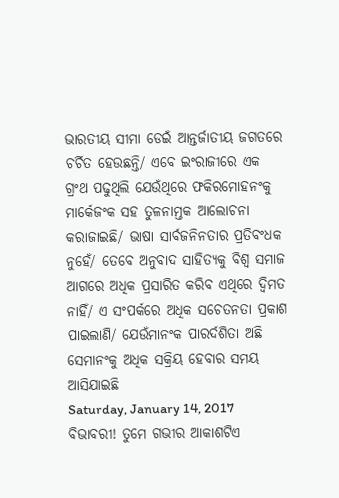ଭାରତୀୟ ସୀମା ଡେଇଁ ଆନ୍ତର୍ଜାତୀୟ ଜଗତରେ ଚର୍ଚିତ ହେଉଛନ୍ତି/ ଏବେ ଇଂରାଜୀରେ ଏକ ଗ୍ରଂଥ ପଢୁଥିଲି ଯେଉଁଥିରେ ଫକିରମୋହନଂକୁ ମାର୍କେଜଂକ ସହ ତୁଳନାମ୍ତକ ଆଲୋଚନା କରାଜାଇଛି/ ଭାଷା ସାର୍ବଜନିନତାର ପ୍ରତିବଂଧକ ନୁହେଁ/ ତେବେ ଅନୁବାଦ ସାହିତ୍ୟକୁ ବିଶ୍ବ ସମାଜ ଆଗରେ ଅଧିକ ପ୍ରସାରିତ କରିବ ଏଥିରେ ଦ୍ବିମତ ନାହିଁ/ ଏ ସଂପର୍କରେ ଅଧିକ ସଚେତନତା ପ୍ରକାଶ ପାଇଲାଣି/ ଯେଉଁମାନଂକ ପାରର୍ଦଶିତା ଅଛି ସେମାନଂକୁ ଅଧିକ ସକ୍ରିୟ ହେବାର ସମୟ ଆସିଯାଇଛି
Saturday, January 14, 2017
ବିଭାବରୀ! ତୁମେ ଗଭୀର ଆକାଶଟିଏ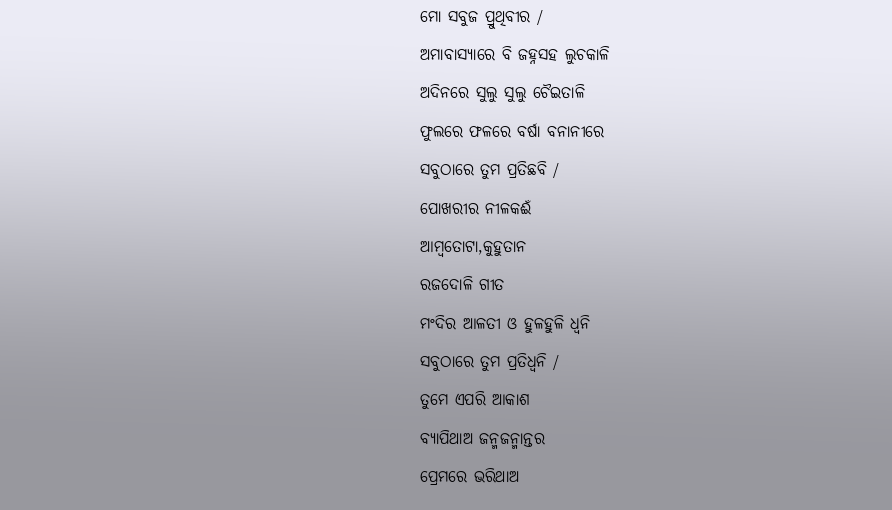ମୋ ସବୁଜ ପ୍ରୁଥିବୀର /
ଅମାବାସ୍ୟାରେ ବି ଜହ୍ନସହ ଲୁଚକାଳି
ଅଦିନରେ ସୁଲୁ ସୁଲୁ ଚୈଇତାଳି
ଫୁଲରେ ଫଳରେ ବର୍ଷା ବନାନୀରେ
ସବୁଠାରେ ତୁମ ପ୍ରତିଛବି /
ପୋଖରୀର ନୀଳକଈଁ
ଆମ୍ବତୋଟା,କୁହୁତାନ
ରଜଦୋଳି ଗୀତ
ମଂଦିର ଆଳତୀ ଓ ହୁଳହୁଳି ଧ୍ବନି
ସବୁଠାରେ ତୁମ ପ୍ରତିଧ୍ବନି /
ତୁମେ ଏପରି ଆକାଶ
ବ୍ୟାପିଥାଅ ଜନ୍ମଜନ୍ମାନ୍ତର
ପ୍ରେମରେ ଭରିଥାଅ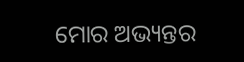ମୋର ଅଭ୍ୟନ୍ତର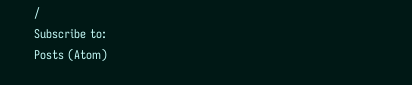/
Subscribe to:
Posts (Atom)